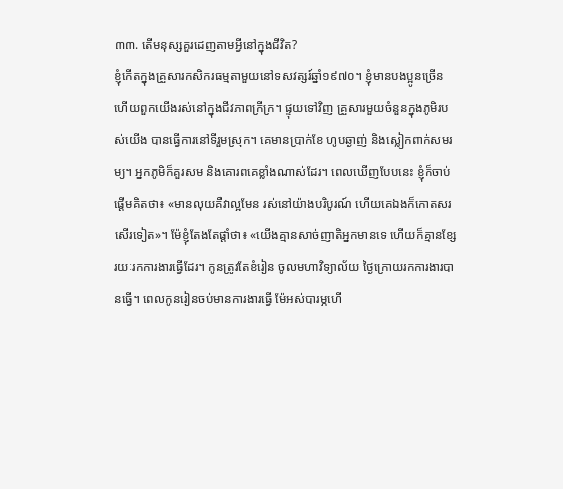៣៣. តើមនុស្សគួរដេញតាមអ្វីនៅក្នុងជីវិត?
ខ្ញុំកើតក្នុងគ្រួសារកសិករធម្មតាមួយនៅទសវត្សរ៍ឆ្នាំ១៩៧០។ ខ្ញុំមានបងប្អូនច្រើន ហើយពួកយើងរស់នៅក្នុងជីវភាពក្រីក្រ។ ផ្ទុយទៅវិញ គ្រួសារមួយចំនួនក្នុងភូមិរបស់យើង បានធ្វើការនៅទីរួមស្រុក។ គេមានប្រាក់ខែ ហូបឆ្ងាញ់ និងស្លៀកពាក់សមរម្យ។ អ្នកភូមិក៏គួរសម និងគោរពគេខ្លាំងណាស់ដែរ។ ពេលឃើញបែបនេះ ខ្ញុំក៏ចាប់ផ្ដើមគិតថា៖ «មានលុយគឺវាល្អមែន រស់នៅយ៉ាងបរិបូរណ៍ ហើយគេឯងក៏កោតសរសើរទៀត»។ ម៉ែខ្ញុំតែងតែផ្ដាំថា៖ «យើងគ្មានសាច់ញាតិអ្នកមានទេ ហើយក៏គ្មានខ្សែរយៈរកការងារធ្វើដែរ។ កូនត្រូវតែខំរៀន ចូលមហាវិទ្យាល័យ ថ្ងៃក្រោយរកការងារបានធ្វើ។ ពេលកូនរៀនចប់មានការងារធ្វើ ម៉ែអស់បារម្ភហើ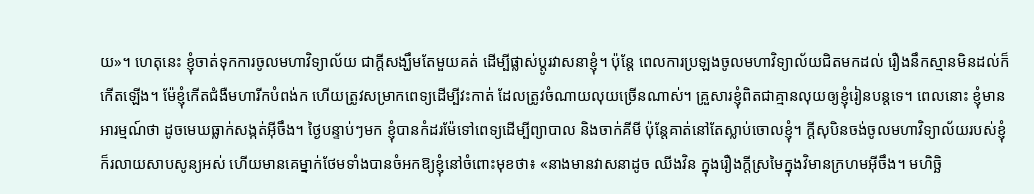យ»។ ហេតុនេះ ខ្ញុំចាត់ទុកការចូលមហាវិទ្យាល័យ ជាក្ដីសង្ឃឹមតែមួយគត់ ដើម្បីផ្លាស់ប្ដូរវាសនាខ្ញុំ។ ប៉ុន្តែ ពេលការប្រឡងចូលមហាវិទ្យាល័យជិតមកដល់ រឿងនឹកស្មានមិនដល់ក៏កើតឡើង។ ម៉ែខ្ញុំកើតជំងឺមហារីកបំពង់ក ហើយត្រូវសម្រាកពេទ្យដើម្បីវះកាត់ ដែលត្រូវចំណាយលុយច្រើនណាស់។ គ្រួសារខ្ញុំពិតជាគ្មានលុយឲ្យខ្ញុំរៀនបន្តទេ។ ពេលនោះ ខ្ញុំមានអារម្មណ៍ថា ដូចមេឃធ្លាក់សង្កត់អ៊ីចឹង។ ថ្ងៃបន្ទាប់ៗមក ខ្ញុំបានកំដរម៉ែទៅពេទ្យដើម្បីព្យាបាល និងចាក់គីមី ប៉ុន្តែគាត់នៅតែស្លាប់ចោលខ្ញុំ។ ក្ដីសុបិនចង់ចូលមហាវិទ្យាល័យរបស់ខ្ញុំ ក៏រលាយសាបសូន្យអស់ ហើយមានគេម្នាក់ថែមទាំងបានចំអកឱ្យខ្ញុំនៅចំពោះមុខថា៖ «នាងមានវាសនាដូច ឈីងវិន ក្នុងរឿងក្ដីស្រមៃក្នុងវិមានក្រហមអ៊ីចឹង។ មហិច្ឆិ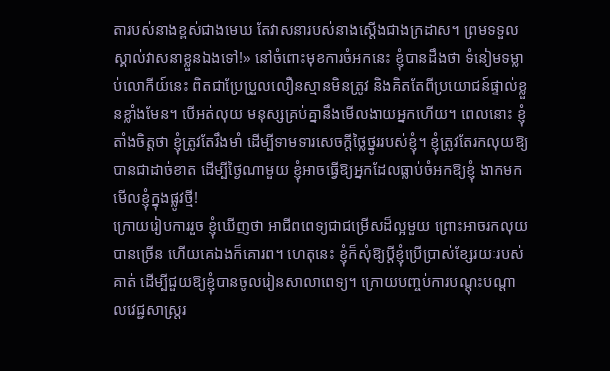តារបស់នាងខ្ពស់ជាងមេឃ តែវាសនារបស់នាងស្ដើងជាងក្រដាស។ ព្រមទទួលស្គាល់វាសនាខ្លួនឯងទៅ!» នៅចំពោះមុខការចំអកនេះ ខ្ញុំបានដឹងថា ទំនៀមទម្លាប់លោកីយ៍នេះ ពិតជាប្រែប្រួលលឿនស្មានមិនត្រូវ និងគិតតែពីប្រយោជន៍ផ្ទាល់ខ្លួនខ្លាំងមែន។ បើអត់លុយ មនុស្សគ្រប់គ្នានឹងមើលងាយអ្នកហើយ។ ពេលនោះ ខ្ញុំតាំងចិត្តថា ខ្ញុំត្រូវតែរឹងមាំ ដើម្បីទាមទារសេចក្ដីថ្លៃថ្នូររបស់ខ្ញុំ។ ខ្ញុំត្រូវតែរកលុយឱ្យបានជាដាច់ខាត ដើម្បីថ្ងៃណាមួយ ខ្ញុំអាចធ្វើឱ្យអ្នកដែលធ្លាប់ចំអកឱ្យខ្ញុំ ងាកមកមើលខ្ញុំក្នុងផ្លូវថ្មី!
ក្រោយរៀបការរួច ខ្ញុំឃើញថា អាជីពពេទ្យជាជម្រើសដ៏ល្អមួយ ព្រោះអាចរកលុយបានច្រើន ហើយគេឯងក៏គោរព។ ហេតុនេះ ខ្ញុំក៏សុំឱ្យប្ដីខ្ញុំប្រើប្រាស់ខ្សែរយៈរបស់គាត់ ដើម្បីជួយឱ្យខ្ញុំបានចូលរៀនសាលាពេទ្យ។ ក្រោយបញ្ចប់ការបណ្ដុះបណ្ដាលវេជ្ជសាស្ត្ររ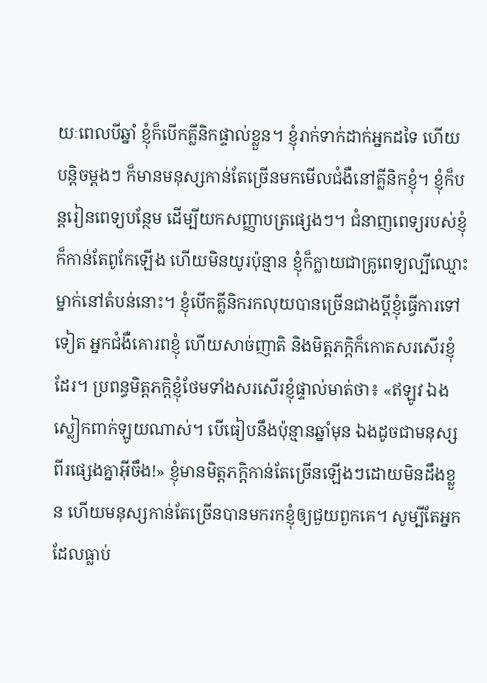យៈពេលបីឆ្នាំ ខ្ញុំក៏បើកគ្លីនិកផ្ទាល់ខ្លួន។ ខ្ញុំរាក់ទាក់ដាក់អ្នកដទៃ ហើយបន្តិចម្ដងៗ ក៏មានមនុស្សកាន់តែច្រើនមកមើលជំងឺនៅគ្លីនិកខ្ញុំ។ ខ្ញុំក៏បន្តរៀនពេទ្យបន្ថែម ដើម្បីយកសញ្ញាបត្រផ្សេងៗ។ ជំនាញពេទ្យរបស់ខ្ញុំក៏កាន់តែពូកែឡើង ហើយមិនយូរប៉ុន្មាន ខ្ញុំក៏ក្លាយជាគ្រូពេទ្យល្បីឈ្មោះម្នាក់នៅតំបន់នោះ។ ខ្ញុំបើកគ្លីនិករកលុយបានច្រើនជាងប្ដីខ្ញុំធ្វើការទៅទៀត អ្នកជំងឺគោរពខ្ញុំ ហើយសាច់ញាតិ និងមិត្តភក្ដិក៏កោតសរសើរខ្ញុំដែរ។ ប្រពន្ធមិត្តភក្ដិខ្ញុំថែមទាំងសរសើរខ្ញុំផ្ទាល់មាត់ថា៖ «ឥឡូវ ឯងស្លៀកពាក់ឡូយណាស់។ បើធៀបនឹងប៉ុន្មានឆ្នាំមុន ឯងដូចជាមនុស្សពីរផ្សេងគ្នាអ៊ីចឹង!» ខ្ញុំមានមិត្តភក្ដិកាន់តែច្រើនឡើងៗដោយមិនដឹងខ្លួន ហើយមនុស្សកាន់តែច្រើនបានមករកខ្ញុំឲ្យជួយពួកគេ។ សូម្បីតែអ្នកដែលធ្លាប់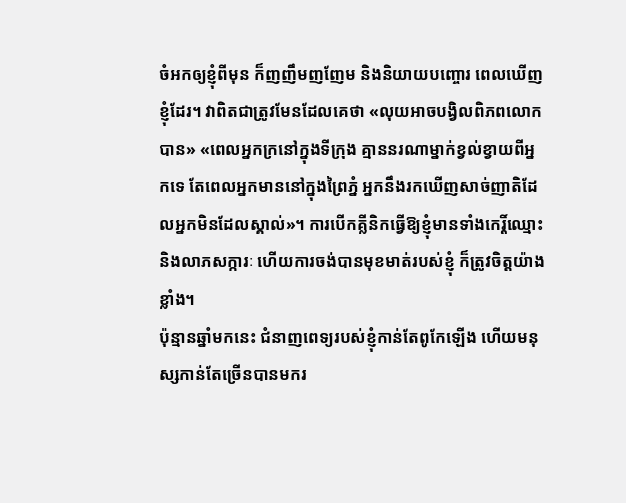ចំអកឲ្យខ្ញុំពីមុន ក៏ញញឹមញញែម និងនិយាយបញ្ចោរ ពេលឃើញខ្ញុំដែរ។ វាពិតជាត្រូវមែនដែលគេថា «លុយអាចបង្វិលពិភពលោកបាន» «ពេលអ្នកក្រនៅក្នុងទីក្រុង គ្មាននរណាម្នាក់ខ្វល់ខ្វាយពីអ្នកទេ តែពេលអ្នកមាននៅក្នុងព្រៃភ្នំ អ្នកនឹងរកឃើញសាច់ញាតិដែលអ្នកមិនដែលស្គាល់»។ ការបើកគ្លីនិកធ្វើឱ្យខ្ញុំមានទាំងកេរ្តិ៍ឈ្មោះ និងលាភសក្ការៈ ហើយការចង់បានមុខមាត់របស់ខ្ញុំ ក៏ត្រូវចិត្តយ៉ាងខ្លាំង។
ប៉ុន្មានឆ្នាំមកនេះ ជំនាញពេទ្យរបស់ខ្ញុំកាន់តែពូកែឡើង ហើយមនុស្សកាន់តែច្រើនបានមករ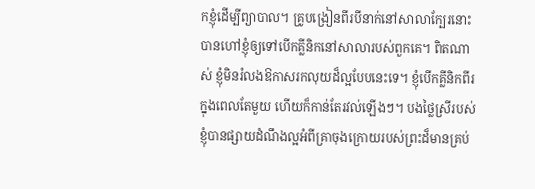កខ្ញុំដើម្បីព្យាបាល។ គ្រូបង្រៀនពីរបីនាក់នៅសាលាក្បែរនោះ បានហៅខ្ញុំឲ្យទៅបើកគ្លីនិកនៅសាលារបស់ពួកគេ។ ពិតណាស់ ខ្ញុំមិនរំលងឱកាសរកលុយដ៏ល្អបែបនេះទេ។ ខ្ញុំបើកគ្លីនិកពីរក្នុងពេលតែមួយ ហើយក៏កាន់តែរវល់ឡើងៗ។ បងថ្លៃស្រីរបស់ខ្ញុំបានផ្សាយដំណឹងល្អអំពីគ្រាចុងក្រោយរបស់ព្រះដ៏មានគ្រប់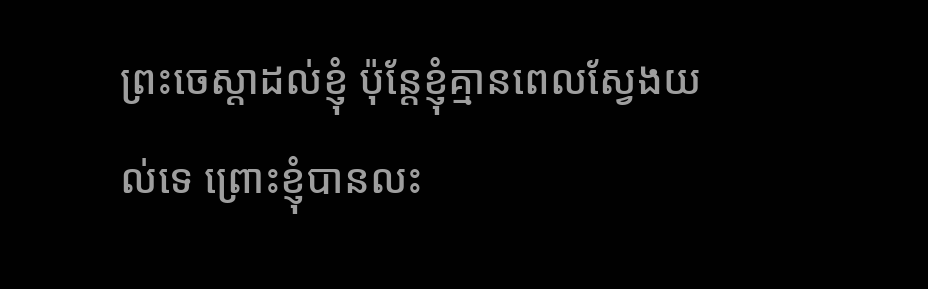ព្រះចេស្ដាដល់ខ្ញុំ ប៉ុន្តែខ្ញុំគ្មានពេលស្វែងយល់ទេ ព្រោះខ្ញុំបានលះ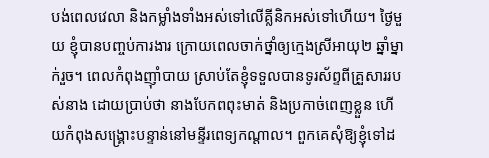បង់ពេលវេលា និងកម្លាំងទាំងអស់ទៅលើគ្លីនិកអស់ទៅហើយ។ ថ្ងៃមួយ ខ្ញុំបានបញ្ចប់ការងារ ក្រោយពេលចាក់ថ្នាំឲ្យក្មេងស្រីអាយុ២ ឆ្នាំម្នាក់រួច។ ពេលកំពុងញ៉ាំបាយ ស្រាប់តែខ្ញុំទទួលបានទូរស័ព្ទពីគ្រួសាររបស់នាង ដោយប្រាប់ថា នាងបែកពពុះមាត់ និងប្រកាច់ពេញខ្លួន ហើយកំពុងសង្គ្រោះបន្ទាន់នៅមន្ទីរពេទ្យកណ្ដាល។ ពួកគេសុំឱ្យខ្ញុំទៅដ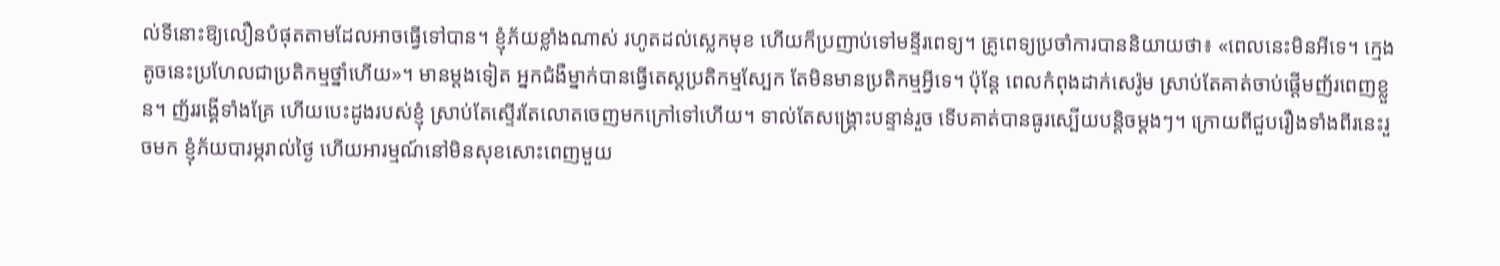ល់ទីនោះឱ្យលឿនបំផុតតាមដែលអាចធ្វើទៅបាន។ ខ្ញុំភ័យខ្លាំងណាស់ រហូតដល់ស្លេកមុខ ហើយក៏ប្រញាប់ទៅមន្ទីរពេទ្យ។ គ្រូពេទ្យប្រចាំការបាននិយាយថា៖ «ពេលនេះមិនអីទេ។ ក្មេងតូចនេះប្រហែលជាប្រតិកម្មថ្នាំហើយ»។ មានម្ដងទៀត អ្នកជំងឺម្នាក់បានធ្វើតេស្តប្រតិកម្មស្បែក តែមិនមានប្រតិកម្មអ្វីទេ។ ប៉ុន្តែ ពេលកំពុងដាក់សេរ៉ូម ស្រាប់តែគាត់ចាប់ផ្ដើមញ័រពេញខ្លួន។ ញ័ររង្គើទាំងគ្រែ ហើយបេះដូងរបស់ខ្ញុំ ស្រាប់តែស្ទើរតែលោតចេញមកក្រៅទៅហើយ។ ទាល់តែសង្គ្រោះបន្ទាន់រួច ទើបគាត់បានធូរស្បើយបន្តិចម្ដងៗ។ ក្រោយពីជួបរឿងទាំងពីរនេះរួចមក ខ្ញុំភ័យបារម្ភរាល់ថ្ងៃ ហើយអារម្មណ៍នៅមិនសុខសោះពេញមួយ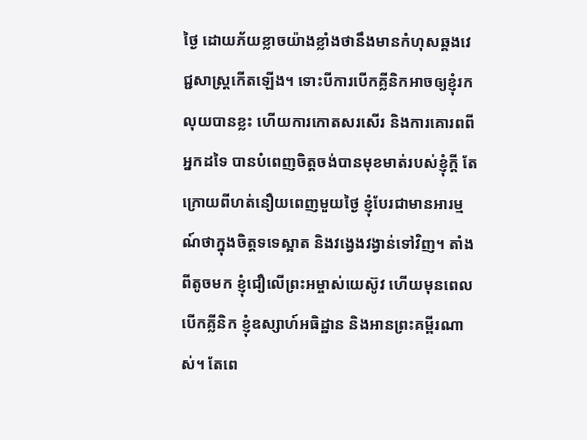ថ្ងៃ ដោយភ័យខ្លាចយ៉ាងខ្លាំងថានឹងមានកំហុសឆ្គងវេជ្ជសាស្ត្រកើតឡើង។ ទោះបីការបើកគ្លីនិកអាចឲ្យខ្ញុំរកលុយបានខ្លះ ហើយការកោតសរសើរ និងការគោរពពីអ្នកដទៃ បានបំពេញចិត្តចង់បានមុខមាត់របស់ខ្ញុំក្ដី តែក្រោយពីហត់នឿយពេញមួយថ្ងៃ ខ្ញុំបែរជាមានអារម្មណ៍ថាក្នុងចិត្តទទេស្អាត និងវង្វេងវង្វាន់ទៅវិញ។ តាំងពីតូចមក ខ្ញុំជឿលើព្រះអម្ចាស់យេស៊ូវ ហើយមុនពេលបើកគ្លីនិក ខ្ញុំឧស្សាហ៍អធិដ្ឋាន និងអានព្រះគម្ពីរណាស់។ តែពេ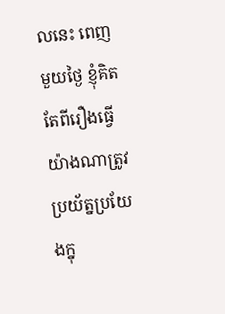លនេះ ពេញមួយថ្ងៃ ខ្ញុំគិតតែពីរឿងធ្វើយ៉ាងណាត្រូវប្រយ័ត្នប្រយែងក្នុ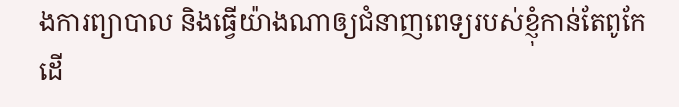ងការព្យាបាល និងធ្វើយ៉ាងណាឲ្យជំនាញពេទ្យរបស់ខ្ញុំកាន់តែពូកែ ដើ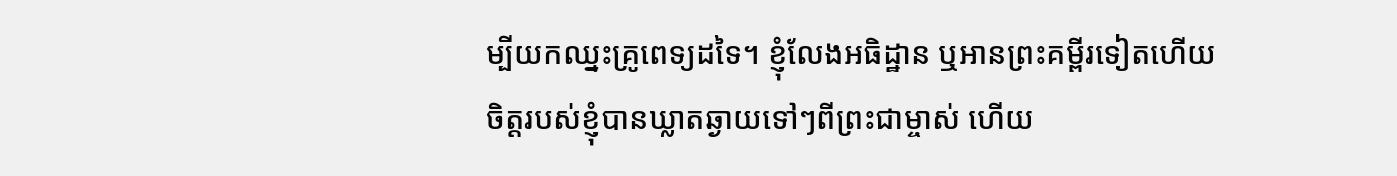ម្បីយកឈ្នះគ្រូពេទ្យដទៃ។ ខ្ញុំលែងអធិដ្ឋាន ឬអានព្រះគម្ពីរទៀតហើយ ចិត្តរបស់ខ្ញុំបានឃ្លាតឆ្ងាយទៅៗពីព្រះជាម្ចាស់ ហើយ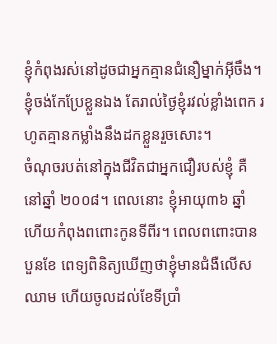ខ្ញុំកំពុងរស់នៅដូចជាអ្នកគ្មានជំនឿម្នាក់អ៊ីចឹង។ ខ្ញុំចង់កែប្រែខ្លួនឯង តែរាល់ថ្ងៃខ្ញុំរវល់ខ្លាំងពេក រហូតគ្មានកម្លាំងនឹងដកខ្លួនរួចសោះ។
ចំណុចរបត់នៅក្នុងជីវិតជាអ្នកជឿរបស់ខ្ញុំ គឺនៅឆ្នាំ ២០០៨។ ពេលនោះ ខ្ញុំអាយុ៣៦ ឆ្នាំ ហើយកំពុងពពោះកូនទីពីរ។ ពេលពពោះបានបួនខែ ពេទ្យពិនិត្យឃើញថាខ្ញុំមានជំងឺលើសឈាម ហើយចូលដល់ខែទីប្រាំ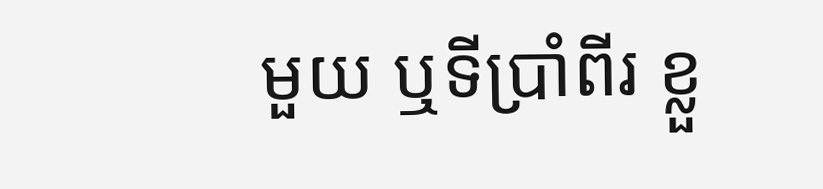មួយ ឬទីប្រាំពីរ ខ្លួ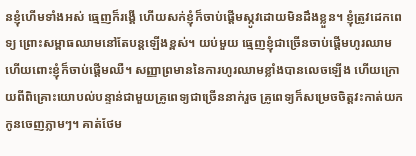នខ្ញុំហើមទាំងអស់ ធ្មេញក៏រង្គើ ហើយសក់ខ្ញុំក៏ចាប់ផ្ដើមស្កូវដោយមិនដឹងខ្លួន។ ខ្ញុំត្រូវដេកពេទ្យ ព្រោះសម្ពាធឈាមនៅតែបន្តឡើងខ្ពស់។ យប់មួយ ធ្មេញខ្ញុំជាច្រើនចាប់ផ្ដើមហូរឈាម ហើយពោះខ្ញុំក៏ចាប់ផ្ដើមឈឺ។ សញ្ញាព្រមាននៃការហូរឈាមខ្លាំងបានលេចឡើង ហើយក្រោយពីពិគ្រោះយោបល់បន្ទាន់ជាមួយគ្រូពេទ្យជាច្រើននាក់រួច គ្រូពេទ្យក៏សម្រេចចិត្តវះកាត់យកកូនចេញភ្លាមៗ។ គាត់ថែម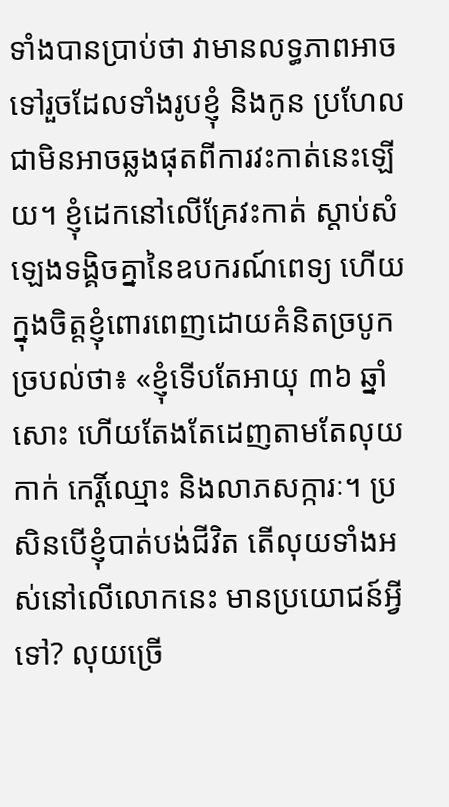ទាំងបានប្រាប់ថា វាមានលទ្ធភាពអាចទៅរួចដែលទាំងរូបខ្ញុំ និងកូន ប្រហែលជាមិនអាចឆ្លងផុតពីការវះកាត់នេះឡើយ។ ខ្ញុំដេកនៅលើគ្រែវះកាត់ ស្ដាប់សំឡេងទង្គិចគ្នានៃឧបករណ៍ពេទ្យ ហើយក្នុងចិត្តខ្ញុំពោរពេញដោយគំនិតច្របូកច្របល់ថា៖ «ខ្ញុំទើបតែអាយុ ៣៦ ឆ្នាំសោះ ហើយតែងតែដេញតាមតែលុយកាក់ កេរ្តិ៍ឈ្មោះ និងលាភសក្ការៈ។ ប្រសិនបើខ្ញុំបាត់បង់ជីវិត តើលុយទាំងអស់នៅលើលោកនេះ មានប្រយោជន៍អ្វីទៅ? លុយច្រើ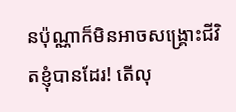នប៉ុណ្ណាក៏មិនអាចសង្គ្រោះជីវិតខ្ញុំបានដែរ! តើលុ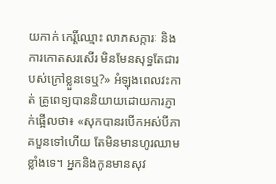យកាក់ កេរ្តិ៍ឈ្មោះ លាភសក្ការៈ និងការកោតសរសើរ មិនមែនសុទ្ធតែជារបស់ក្រៅខ្លួនទេឬ?» អំឡុងពេលវះកាត់ គ្រូពេទ្យបាននិយាយដោយការភ្ញាក់ផ្អើលថា៖ «សុកបានរបើកអស់បីភាគបួនទៅហើយ តែមិនមានហូរឈាមខ្លាំងទេ។ អ្នកនិងកូនមានសុវ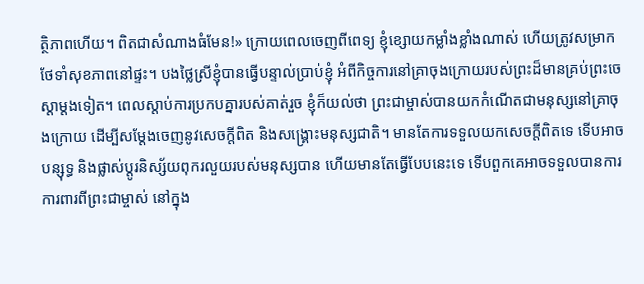ត្ថិភាពហើយ។ ពិតជាសំណាងធំមែន!» ក្រោយពេលចេញពីពេទ្យ ខ្ញុំខ្សោយកម្លាំងខ្លាំងណាស់ ហើយត្រូវសម្រាកថែទាំសុខភាពនៅផ្ទះ។ បងថ្លៃស្រីខ្ញុំបានធ្វើបន្ទាល់ប្រាប់ខ្ញុំ អំពីកិច្ចការនៅគ្រាចុងក្រោយរបស់ព្រះដ៏មានគ្រប់ព្រះចេស្ដាម្តងទៀត។ ពេលស្ដាប់ការប្រកបគ្នារបស់គាត់រួច ខ្ញុំក៏យល់ថា ព្រះជាម្ចាស់បានយកកំណើតជាមនុស្សនៅគ្រាចុងក្រោយ ដើម្បីសម្ដែងចេញនូវសេចក្ដីពិត និងសង្គ្រោះមនុស្សជាតិ។ មានតែការទទួលយកសេចក្ដីពិតទេ ទើបអាចបន្សុទ្ធ និងផ្លាស់ប្ដូរនិស្ស័យពុករលួយរបស់មនុស្សបាន ហើយមានតែធ្វើបែបនេះទេ ទើបពួកគេអាចទទួលបានការការពារពីព្រះជាម្ចាស់ នៅក្នុង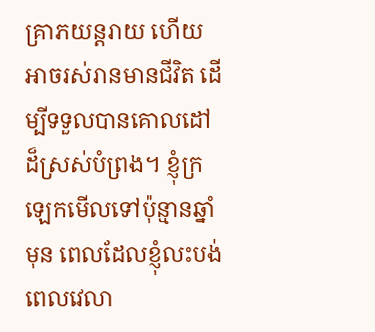គ្រាភយន្តរាយ ហើយអាចរស់រានមានជីវិត ដើម្បីទទួលបានគោលដៅដ៏ស្រស់បំព្រង។ ខ្ញុំក្រឡេកមើលទៅប៉ុន្មានឆ្នាំមុន ពេលដែលខ្ញុំលះបង់ពេលវេលា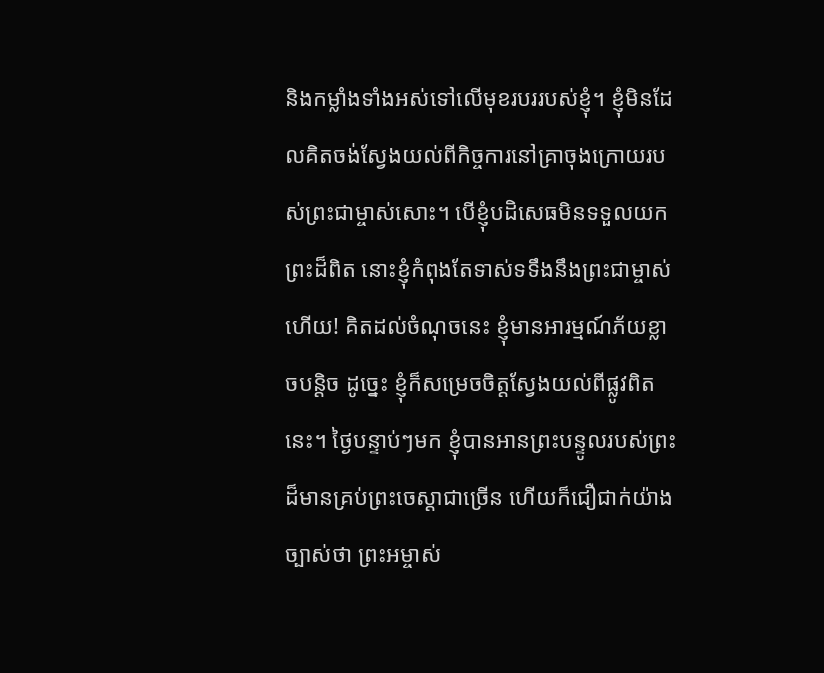និងកម្លាំងទាំងអស់ទៅលើមុខរបររបស់ខ្ញុំ។ ខ្ញុំមិនដែលគិតចង់ស្វែងយល់ពីកិច្ចការនៅគ្រាចុងក្រោយរបស់ព្រះជាម្ចាស់សោះ។ បើខ្ញុំបដិសេធមិនទទួលយកព្រះដ៏ពិត នោះខ្ញុំកំពុងតែទាស់ទទឹងនឹងព្រះជាម្ចាស់ហើយ! គិតដល់ចំណុចនេះ ខ្ញុំមានអារម្មណ៍ភ័យខ្លាចបន្តិច ដូច្នេះ ខ្ញុំក៏សម្រេចចិត្តស្វែងយល់ពីផ្លូវពិតនេះ។ ថ្ងៃបន្ទាប់ៗមក ខ្ញុំបានអានព្រះបន្ទូលរបស់ព្រះដ៏មានគ្រប់ព្រះចេស្ដាជាច្រើន ហើយក៏ជឿជាក់យ៉ាងច្បាស់ថា ព្រះអម្ចាស់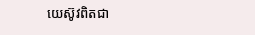យេស៊ូវពិតជា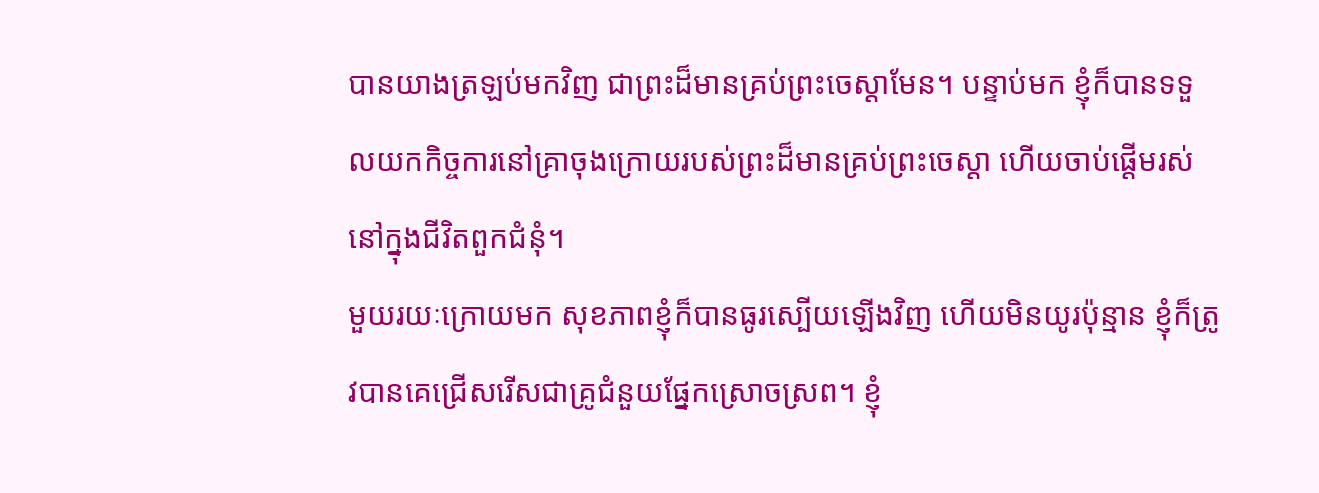បានយាងត្រឡប់មកវិញ ជាព្រះដ៏មានគ្រប់ព្រះចេស្ដាមែន។ បន្ទាប់មក ខ្ញុំក៏បានទទួលយកកិច្ចការនៅគ្រាចុងក្រោយរបស់ព្រះដ៏មានគ្រប់ព្រះចេស្ដា ហើយចាប់ផ្ដើមរស់នៅក្នុងជីវិតពួកជំនុំ។
មួយរយៈក្រោយមក សុខភាពខ្ញុំក៏បានធូរស្បើយឡើងវិញ ហើយមិនយូរប៉ុន្មាន ខ្ញុំក៏ត្រូវបានគេជ្រើសរើសជាគ្រូជំនួយផ្នែកស្រោចស្រព។ ខ្ញុំ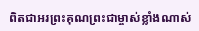ពិតជាអរព្រះគុណព្រះជាម្ចាស់ខ្លាំងណាស់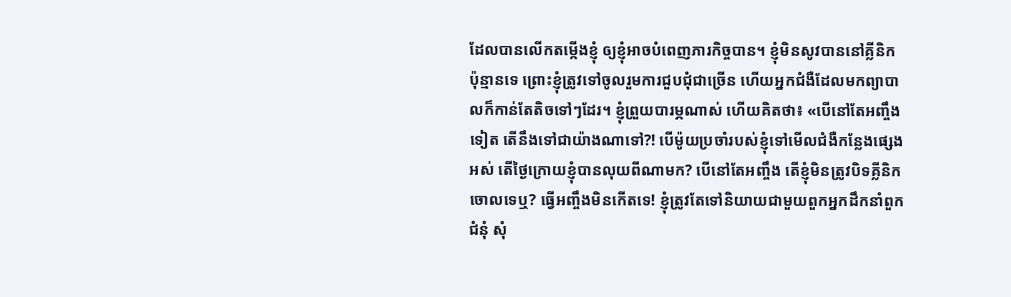ដែលបានលើកតម្កើងខ្ញុំ ឲ្យខ្ញុំអាចបំពេញភារកិច្ចបាន។ ខ្ញុំមិនសូវបាននៅគ្លីនិកប៉ុន្មានទេ ព្រោះខ្ញុំត្រូវទៅចូលរួមការជួបជុំជាច្រើន ហើយអ្នកជំងឺដែលមកព្យាបាលក៏កាន់តែតិចទៅៗដែរ។ ខ្ញុំព្រួយបារម្ភណាស់ ហើយគិតថា៖ «បើនៅតែអញ្ចឹងទៀត តើនឹងទៅជាយ៉ាងណាទៅ?! បើម៉ូយប្រចាំរបស់ខ្ញុំទៅមើលជំងឺកន្លែងផ្សេងអស់ តើថ្ងៃក្រោយខ្ញុំបានលុយពីណាមក? បើនៅតែអញ្ចឹង តើខ្ញុំមិនត្រូវបិទគ្លីនិកចោលទេឬ? ធ្វើអញ្ចឹងមិនកើតទេ! ខ្ញុំត្រូវតែទៅនិយាយជាមួយពួកអ្នកដឹកនាំពួកជំនុំ សុំ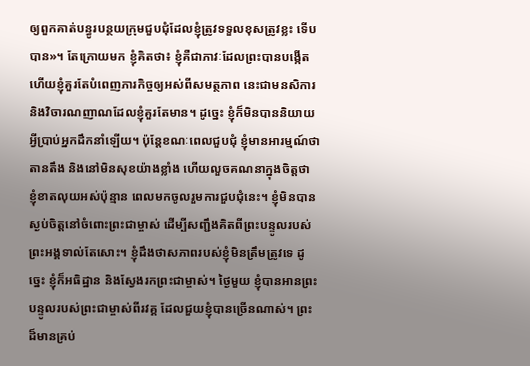ឲ្យពួកគាត់បន្ធូរបន្ថយក្រុមជួបជុំដែលខ្ញុំត្រូវទទួលខុសត្រូវខ្លះ ទើបបាន»។ តែក្រោយមក ខ្ញុំគិតថា៖ ខ្ញុំគឺជាភាវៈដែលព្រះបានបង្កើត ហើយខ្ញុំគួរតែបំពេញភារកិច្ចឲ្យអស់ពីសមត្ថភាព នេះជាមនសិការ និងវិចារណញាណដែលខ្ញុំគួរតែមាន។ ដូច្នេះ ខ្ញុំក៏មិនបាននិយាយអ្វីប្រាប់អ្នកដឹកនាំឡើយ។ ប៉ុន្តែខណៈពេលជួបជុំ ខ្ញុំមានអារម្មណ៍ថាតានតឹង និងនៅមិនសុខយ៉ាងខ្លាំង ហើយលួចគណនាក្នុងចិត្តថា ខ្ញុំខាតលុយអស់ប៉ុន្មាន ពេលមកចូលរួមការជួបជុំនេះ។ ខ្ញុំមិនបានស្ងប់ចិត្តនៅចំពោះព្រះជាម្ចាស់ ដើម្បីសញ្ជឹងគិតពីព្រះបន្ទូលរបស់ព្រះអង្គទាល់តែសោះ។ ខ្ញុំដឹងថាសភាពរបស់ខ្ញុំមិនត្រឹមត្រូវទេ ដូច្នេះ ខ្ញុំក៏អធិដ្ឋាន និងស្វែងរកព្រះជាម្ចាស់។ ថ្ងៃមួយ ខ្ញុំបានអានព្រះបន្ទូលរបស់ព្រះជាម្ចាស់ពីរវគ្គ ដែលជួយខ្ញុំបានច្រើនណាស់។ ព្រះដ៏មានគ្រប់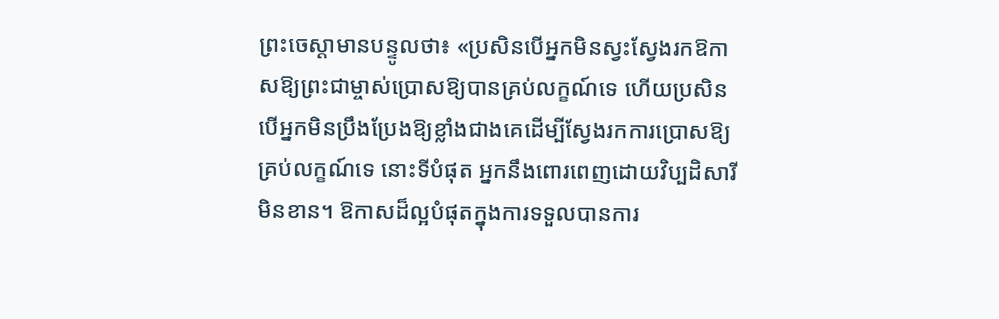ព្រះចេស្ដាមានបន្ទូលថា៖ «ប្រសិនបើអ្នកមិនស្វះស្វែងរកឱកាសឱ្យព្រះជាម្ចាស់ប្រោសឱ្យបានគ្រប់លក្ខណ៍ទេ ហើយប្រសិនបើអ្នកមិនប្រឹងប្រែងឱ្យខ្លាំងជាងគេដើម្បីស្វែងរកការប្រោសឱ្យគ្រប់លក្ខណ៍ទេ នោះទីបំផុត អ្នកនឹងពោរពេញដោយវិប្បដិសារីមិនខាន។ ឱកាសដ៏ល្អបំផុតក្នុងការទទួលបានការ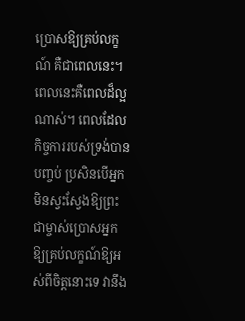ប្រោសឱ្យគ្រប់លក្ខណ៍ គឺជាពេលនេះ។ ពេលនេះគឺពេលដ៏ល្អណាស់។ ពេលដែលកិច្ចការរបស់ទ្រង់បានបញ្ចប់ ប្រសិនបើអ្នកមិនស្វះស្វែងឱ្យព្រះជាម្ចាស់ប្រោសអ្នកឱ្យគ្រប់លក្ខណ៍ឱ្យអស់ពីចិត្តនោះទេ វានឹង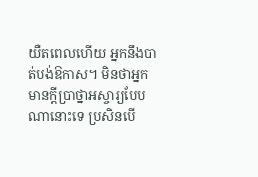យឺតពេលហើយ អ្នកនឹងបាត់បង់ឱកាស។ មិនថាអ្នកមានក្តីប្រាថ្នាអស្ចារ្យបែបណានោះទេ ប្រសិនបើ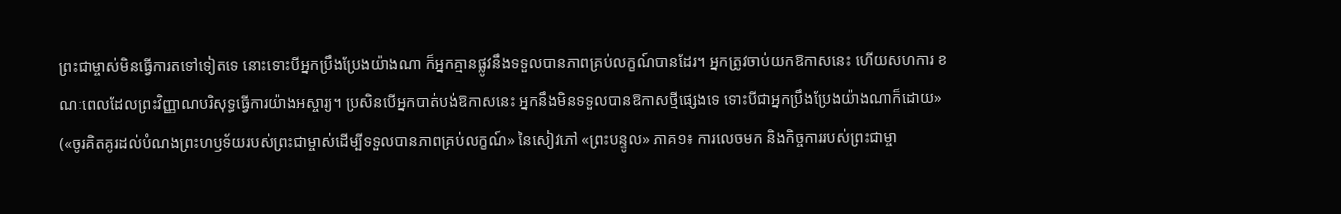ព្រះជាម្ចាស់មិនធ្វើការតទៅទៀតទេ នោះទោះបីអ្នកប្រឹងប្រែងយ៉ាងណា ក៏អ្នកគ្មានផ្លូវនឹងទទួលបានភាពគ្រប់លក្ខណ៍បានដែរ។ អ្នកត្រូវចាប់យកឱកាសនេះ ហើយសហការ ខណៈពេលដែលព្រះវិញ្ញាណបរិសុទ្ធធ្វើការយ៉ាងអស្ចារ្យ។ ប្រសិនបើអ្នកបាត់បង់ឱកាសនេះ អ្នកនឹងមិនទទួលបានឱកាសថ្មីផ្សេងទេ ទោះបីជាអ្នកប្រឹងប្រែងយ៉ាងណាក៏ដោយ» («ចូរគិតគូរដល់បំណងព្រះហឫទ័យរបស់ព្រះជាម្ចាស់ដើម្បីទទួលបានភាពគ្រប់លក្ខណ៍» នៃសៀវភៅ «ព្រះបន្ទូល» ភាគ១៖ ការលេចមក និងកិច្ចការរបស់ព្រះជាម្ចា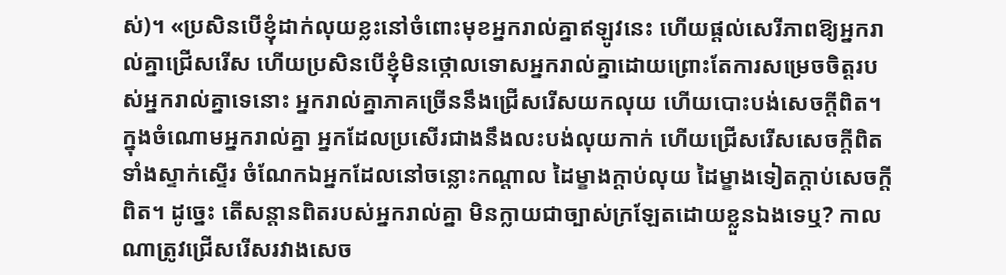ស់)។ «ប្រសិនបើខ្ញុំដាក់លុយខ្លះនៅចំពោះមុខអ្នករាល់គ្នាឥឡូវនេះ ហើយផ្តល់សេរីភាពឱ្យអ្នករាល់គ្នាជ្រើសរើស ហើយប្រសិនបើខ្ញុំមិនថ្កោលទោសអ្នករាល់គ្នាដោយព្រោះតែការសម្រេចចិត្តរបស់អ្នករាល់គ្នាទេនោះ អ្នករាល់គ្នាភាគច្រើននឹងជ្រើសរើសយកលុយ ហើយបោះបង់សេចក្ដីពិត។ ក្នុងចំណោមអ្នករាល់គ្នា អ្នកដែលប្រសើរជាងនឹងលះបង់លុយកាក់ ហើយជ្រើសរើសសេចក្ដីពិតទាំងស្ទាក់ស្ទើរ ចំណែកឯអ្នកដែលនៅចន្លោះកណ្ដាល ដៃម្ខាងក្ដាប់លុយ ដៃម្ខាងទៀតក្ដាប់សេចក្ដីពិត។ ដូច្នេះ តើសន្ដានពិតរបស់អ្នករាល់គ្នា មិនក្លាយជាច្បាស់ក្រឡែតដោយខ្លួនឯងទេឬ? កាលណាត្រូវជ្រើសរើសរវាងសេច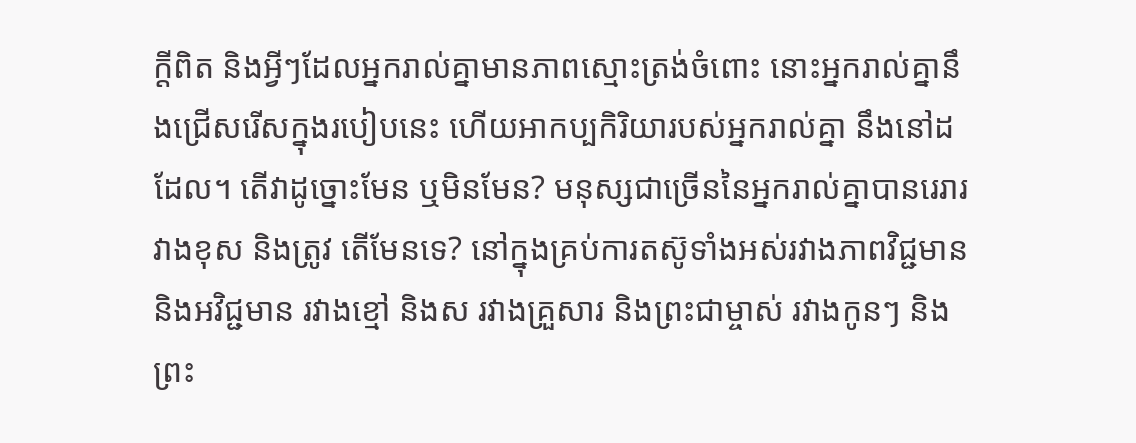ក្តីពិត និងអ្វីៗដែលអ្នករាល់គ្នាមានភាពស្មោះត្រង់ចំពោះ នោះអ្នករាល់គ្នានឹងជ្រើសរើសក្នុងរបៀបនេះ ហើយអាកប្បកិរិយារបស់អ្នករាល់គ្នា នឹងនៅដដែល។ តើវាដូច្នោះមែន ឬមិនមែន? មនុស្សជាច្រើននៃអ្នករាល់គ្នាបានរេរារវាងខុស និងត្រូវ តើមែនទេ? នៅក្នុងគ្រប់ការតស៊ូទាំងអស់រវាងភាពវិជ្ជមាន និងអវិជ្ជមាន រវាងខ្មៅ និងស រវាងគ្រួសារ និងព្រះជាម្ចាស់ រវាងកូនៗ និងព្រះ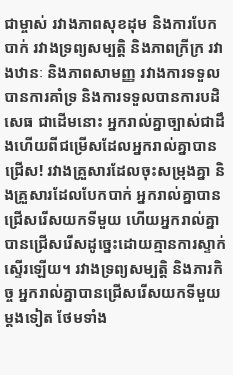ជាម្ចាស់ រវាងភាពសុខដុម និងការបែកបាក់ រវាងទ្រព្យសម្បត្តិ និងភាពក្រីក្រ រវាងឋានៈ និងភាពសាមញ្ញ រវាងការទទួលបានការគាំទ្រ និងការទទួលបានការបដិសេធ ជាដើមនោះ អ្នករាល់គ្នាច្បាស់ជាដឹងហើយពីជម្រើសដែលអ្នករាល់គ្នាបានជ្រើស! រវាងគ្រួសារដែលចុះសម្រុងគ្នា និងគ្រួសារដែលបែកបាក់ អ្នករាល់គ្នាបានជ្រើសរើសយកទីមួយ ហើយអ្នករាល់គ្នាបានជ្រើសរើសដូច្នេះដោយគ្មានការស្ទាក់ស្ទើរឡើយ។ រវាងទ្រព្យសម្បត្តិ និងភារកិច្ច អ្នករាល់គ្នាបានជ្រើសរើសយកទីមួយម្ដងទៀត ថែមទាំង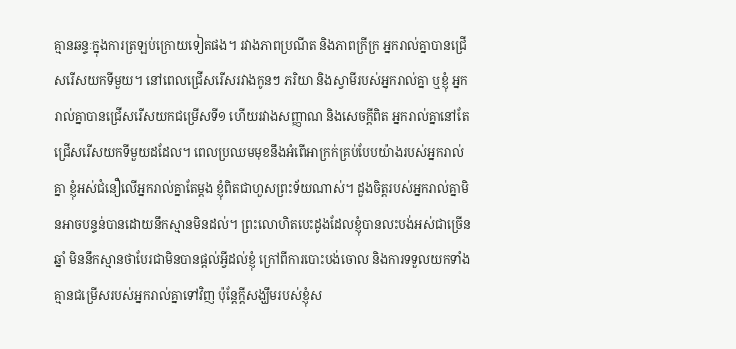គ្មានឆន្ទៈក្នុងការត្រឡប់ក្រោយទៀតផង។ រវាងភាពប្រណីត និងភាពក្រីក្រ អ្នករាល់គ្នាបានជ្រើសរើសយកទីមួយ។ នៅពេលជ្រើសរើសរវាងកូនៗ ភរិយា និងស្វាមីរបស់អ្នករាល់គ្នា ឬខ្ញុំ អ្នករាល់គ្នាបានជ្រើសរើសយកជម្រើសទី១ ហើយរវាងសញ្ញាណ និងសេចក្ដីពិត អ្នករាល់គ្នានៅតែជ្រើសរើសយកទីមួយដដែល។ ពេលប្រឈមមុខនឹងអំពើអាក្រក់គ្រប់បែបយ៉ាងរបស់អ្នករាល់គ្នា ខ្ញុំអស់ជំនឿលើអ្នករាល់គ្នាតែម្ដង ខ្ញុំពិតជាហួសព្រះទ័យណាស់។ ដួងចិត្តរបស់អ្នករាល់គ្នាមិនអាចបន្ទន់បានដោយនឹកស្មានមិនដល់។ ព្រះលោហិតបេះដូងដែលខ្ញុំបានលះបង់អស់ជាច្រើនឆ្នាំ មិននឹកស្មានថាបែរជាមិនបានផ្ដល់អ្វីដល់ខ្ញុំ ក្រៅពីការបោះបង់ចោល និងការទទួលយកទាំងគ្មានជម្រើសរបស់អ្នករាល់គ្នាទៅវិញ ប៉ុន្តែក្តីសង្ឃឹមរបស់ខ្ញុំស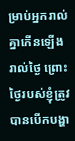ម្រាប់អ្នករាល់គ្នាកើនឡើងរាល់ថ្ងៃ ព្រោះថ្ងៃរបស់ខ្ញុំត្រូវបានបើកបង្ហា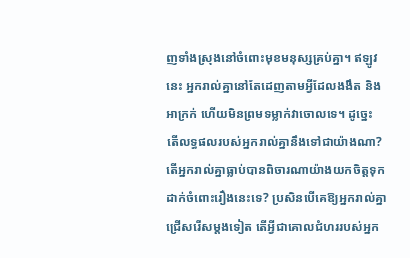ញទាំងស្រុងនៅចំពោះមុខមនុស្សគ្រប់គ្នា។ ឥឡូវនេះ អ្នករាល់គ្នានៅតែដេញតាមអ្វីដែលងងឹត និងអាក្រក់ ហើយមិនព្រមទម្លាក់វាចោលទេ។ ដូច្នេះ តើលទ្ធផលរបស់អ្នករាល់គ្នានឹងទៅជាយ៉ាងណា? តើអ្នករាល់គ្នាធ្លាប់បានពិចារណាយ៉ាងយកចិត្តទុកដាក់ចំពោះរឿងនេះទេ? ប្រសិនបើគេឱ្យអ្នករាល់គ្នាជ្រើសរើសម្តងទៀត តើអ្វីជាគោលជំហររបស់អ្នក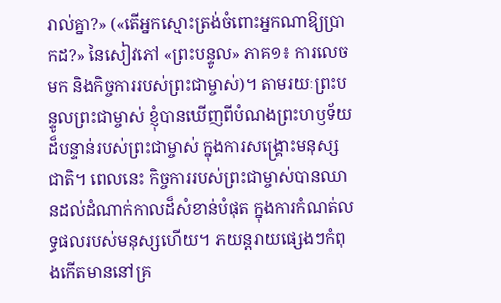រាល់គ្នា?» («តើអ្នកស្មោះត្រង់ចំពោះអ្នកណាឱ្យប្រាកដ?» នៃសៀវភៅ «ព្រះបន្ទូល» ភាគ១៖ ការលេចមក និងកិច្ចការរបស់ព្រះជាម្ចាស់)។ តាមរយៈព្រះបន្ទូលព្រះជាម្ចាស់ ខ្ញុំបានឃើញពីបំណងព្រះហឫទ័យដ៏បន្ទាន់របស់ព្រះជាម្ចាស់ ក្នុងការសង្គ្រោះមនុស្សជាតិ។ ពេលនេះ កិច្ចការរបស់ព្រះជាម្ចាស់បានឈានដល់ដំណាក់កាលដ៏សំខាន់បំផុត ក្នុងការកំណត់លទ្ធផលរបស់មនុស្សហើយ។ ភយន្តរាយផ្សេងៗកំពុងកើតមាននៅគ្រ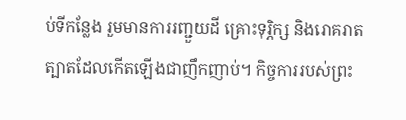ប់ទីកន្លែង រួមមានការរញ្ជួយដី គ្រោះទុរ្ភិក្ស និងរោគរាតត្បាតដែលកើតឡើងជាញឹកញាប់។ កិច្ចការរបស់ព្រះ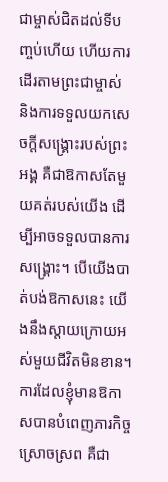ជាម្ចាស់ជិតដល់ទីបញ្ចប់ហើយ ហើយការដើរតាមព្រះជាម្ចាស់ និងការទទួលយកសេចក្ដីសង្គ្រោះរបស់ព្រះអង្គ គឺជាឱកាសតែមួយគត់របស់យើង ដើម្បីអាចទទួលបានការសង្គ្រោះ។ បើយើងបាត់បង់ឱកាសនេះ យើងនឹងស្ដាយក្រោយអស់មួយជីវិតមិនខាន។ ការដែលខ្ញុំមានឱកាសបានបំពេញភារកិច្ចស្រោចស្រព គឺជា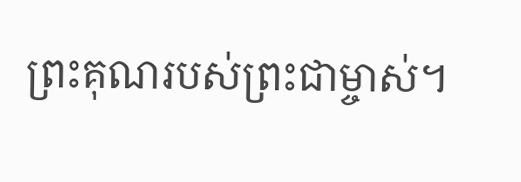ព្រះគុណរបស់ព្រះជាម្ចាស់។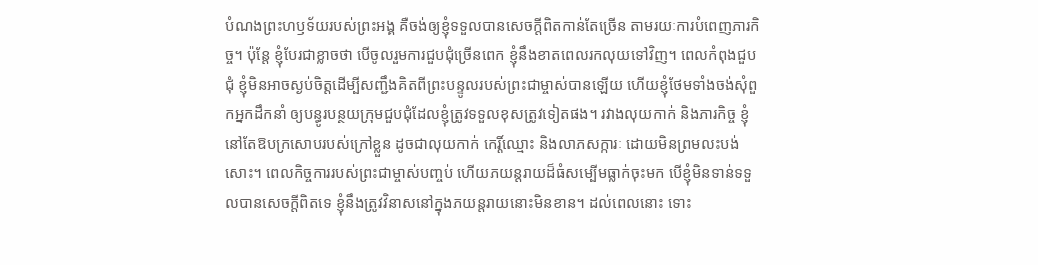បំណងព្រះហឫទ័យរបស់ព្រះអង្គ គឺចង់ឲ្យខ្ញុំទទួលបានសេចក្ដីពិតកាន់តែច្រើន តាមរយៈការបំពេញភារកិច្ច។ ប៉ុន្តែ ខ្ញុំបែរជាខ្លាចថា បើចូលរួមការជួបជុំច្រើនពេក ខ្ញុំនឹងខាតពេលរកលុយទៅវិញ។ ពេលកំពុងជួបជុំ ខ្ញុំមិនអាចស្ងប់ចិត្តដើម្បីសញ្ជឹងគិតពីព្រះបន្ទូលរបស់ព្រះជាម្ចាស់បានឡើយ ហើយខ្ញុំថែមទាំងចង់សុំពួកអ្នកដឹកនាំ ឲ្យបន្ធូរបន្ថយក្រុមជួបជុំដែលខ្ញុំត្រូវទទួលខុសត្រូវទៀតផង។ រវាងលុយកាក់ និងភារកិច្ច ខ្ញុំនៅតែឱបក្រសោបរបស់ក្រៅខ្លួន ដូចជាលុយកាក់ កេរ្តិ៍ឈ្មោះ និងលាភសក្ការៈ ដោយមិនព្រមលះបង់សោះ។ ពេលកិច្ចការរបស់ព្រះជាម្ចាស់បញ្ចប់ ហើយភយន្តរាយដ៏ធំសម្បើមធ្លាក់ចុះមក បើខ្ញុំមិនទាន់ទទួលបានសេចក្ដីពិតទេ ខ្ញុំនឹងត្រូវវិនាសនៅក្នុងភយន្តរាយនោះមិនខាន។ ដល់ពេលនោះ ទោះ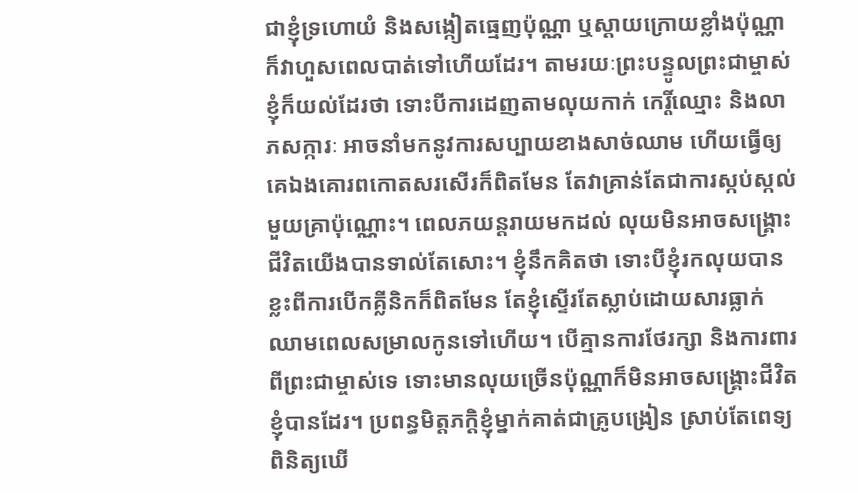ជាខ្ញុំទ្រហោយំ និងសង្កៀតធ្មេញប៉ុណ្ណា ឬស្ដាយក្រោយខ្លាំងប៉ុណ្ណា ក៏វាហួសពេលបាត់ទៅហើយដែរ។ តាមរយៈព្រះបន្ទូលព្រះជាម្ចាស់ ខ្ញុំក៏យល់ដែរថា ទោះបីការដេញតាមលុយកាក់ កេរ្តិ៍ឈ្មោះ និងលាភសក្ការៈ អាចនាំមកនូវការសប្បាយខាងសាច់ឈាម ហើយធ្វើឲ្យគេឯងគោរពកោតសរសើរក៏ពិតមែន តែវាគ្រាន់តែជាការស្កប់ស្កល់មួយគ្រាប៉ុណ្ណោះ។ ពេលភយន្តរាយមកដល់ លុយមិនអាចសង្គ្រោះជីវិតយើងបានទាល់តែសោះ។ ខ្ញុំនឹកគិតថា ទោះបីខ្ញុំរកលុយបានខ្លះពីការបើកគ្លីនិកក៏ពិតមែន តែខ្ញុំស្ទើរតែស្លាប់ដោយសារធ្លាក់ឈាមពេលសម្រាលកូនទៅហើយ។ បើគ្មានការថែរក្សា និងការពារពីព្រះជាម្ចាស់ទេ ទោះមានលុយច្រើនប៉ុណ្ណាក៏មិនអាចសង្គ្រោះជីវិតខ្ញុំបានដែរ។ ប្រពន្ធមិត្តភក្ដិខ្ញុំម្នាក់គាត់ជាគ្រូបង្រៀន ស្រាប់តែពេទ្យពិនិត្យឃើ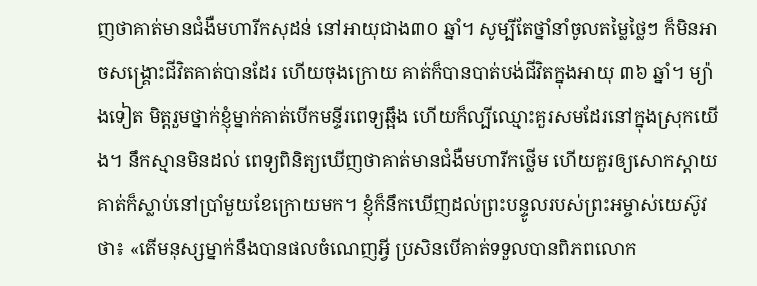ញថាគាត់មានជំងឺមហារីកសុដន់ នៅអាយុជាង៣០ ឆ្នាំ។ សូម្បីតែថ្នាំនាំចូលតម្លៃថ្លៃៗ ក៏មិនអាចសង្គ្រោះជីវិតគាត់បានដែរ ហើយចុងក្រោយ គាត់ក៏បានបាត់បង់ជីវិតក្នុងអាយុ ៣៦ ឆ្នាំ។ ម្យ៉ាងទៀត មិត្តរួមថ្នាក់ខ្ញុំម្នាក់គាត់បើកមន្ទីរពេទ្យឆ្អឹង ហើយក៏ល្បីឈ្មោះគួរសមដែរនៅក្នុងស្រុកយើង។ នឹកស្មានមិនដល់ ពេទ្យពិនិត្យឃើញថាគាត់មានជំងឺមហារីកថ្លើម ហើយគួរឲ្យសោកស្ដាយ គាត់ក៏ស្លាប់នៅប្រាំមួយខែក្រោយមក។ ខ្ញុំក៏នឹកឃើញដល់ព្រះបន្ទូលរបស់ព្រះអម្ចាស់យេស៊ូវថា៖ «តើមនុស្សម្នាក់នឹងបានផលចំណេញអ្វី ប្រសិនបើគាត់ទទួលបានពិភពលោក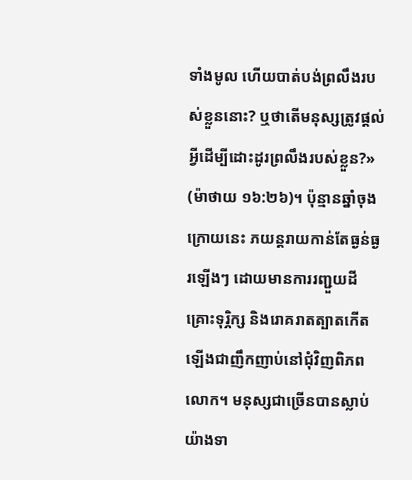ទាំងមូល ហើយបាត់បង់ព្រលឹងរបស់ខ្លួននោះ? ឬថាតើមនុស្សត្រូវផ្ដល់អ្វីដើម្បីដោះដូរព្រលឹងរបស់ខ្លួន?» (ម៉ាថាយ ១៦:២៦)។ ប៉ុន្មានឆ្នាំចុងក្រោយនេះ ភយន្តរាយកាន់តែធ្ងន់ធ្ងរឡើងៗ ដោយមានការរញ្ជួយដី គ្រោះទុរ្ភិក្ស និងរោគរាតត្បាតកើតឡើងជាញឹកញាប់នៅជុំវិញពិភពលោក។ មនុស្សជាច្រើនបានស្លាប់យ៉ាងទា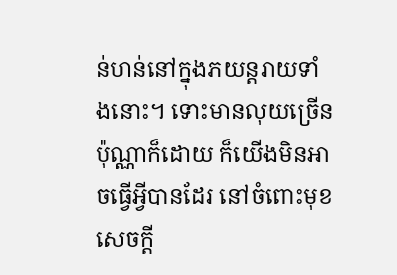ន់ហន់នៅក្នុងភយន្តរាយទាំងនោះ។ ទោះមានលុយច្រើនប៉ុណ្ណាក៏ដោយ ក៏យើងមិនអាចធ្វើអ្វីបានដែរ នៅចំពោះមុខសេចក្ដី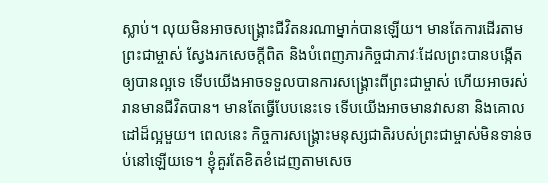ស្លាប់។ លុយមិនអាចសង្គ្រោះជីវិតនរណាម្នាក់បានឡើយ។ មានតែការដើរតាមព្រះជាម្ចាស់ ស្វែងរកសេចក្ដីពិត និងបំពេញភារកិច្ចជាភាវៈដែលព្រះបានបង្កើតឲ្យបានល្អទេ ទើបយើងអាចទទួលបានការសង្គ្រោះពីព្រះជាម្ចាស់ ហើយអាចរស់រានមានជីវិតបាន។ មានតែធ្វើបែបនេះទេ ទើបយើងអាចមានវាសនា និងគោលដៅដ៏ល្អមួយ។ ពេលនេះ កិច្ចការសង្គ្រោះមនុស្សជាតិរបស់ព្រះជាម្ចាស់មិនទាន់ចប់នៅឡើយទេ។ ខ្ញុំគួរតែខិតខំដេញតាមសេច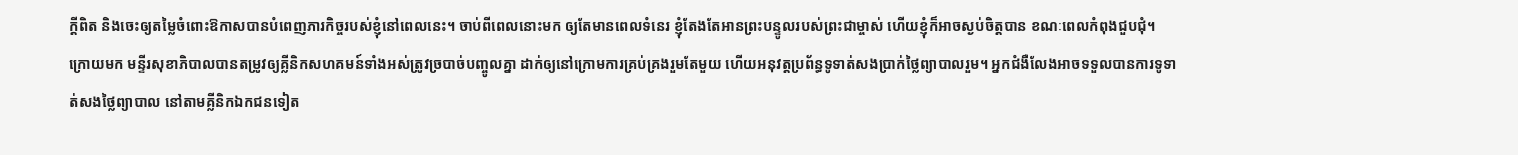ក្ដីពិត និងចេះឲ្យតម្លៃចំពោះឱកាសបានបំពេញភារកិច្ចរបស់ខ្ញុំនៅពេលនេះ។ ចាប់ពីពេលនោះមក ឲ្យតែមានពេលទំនេរ ខ្ញុំតែងតែអានព្រះបន្ទូលរបស់ព្រះជាម្ចាស់ ហើយខ្ញុំក៏អាចស្ងប់ចិត្តបាន ខណៈពេលកំពុងជួបជុំ។
ក្រោយមក មន្ទីរសុខាភិបាលបានតម្រូវឲ្យគ្លីនិកសហគមន៍ទាំងអស់ត្រូវច្របាច់បញ្ចូលគ្នា ដាក់ឲ្យនៅក្រោមការគ្រប់គ្រងរួមតែមួយ ហើយអនុវត្តប្រព័ន្ធទូទាត់សងប្រាក់ថ្លៃព្យាបាលរួម។ អ្នកជំងឺលែងអាចទទួលបានការទូទាត់សងថ្លៃព្យាបាល នៅតាមគ្លីនិកឯកជនទៀត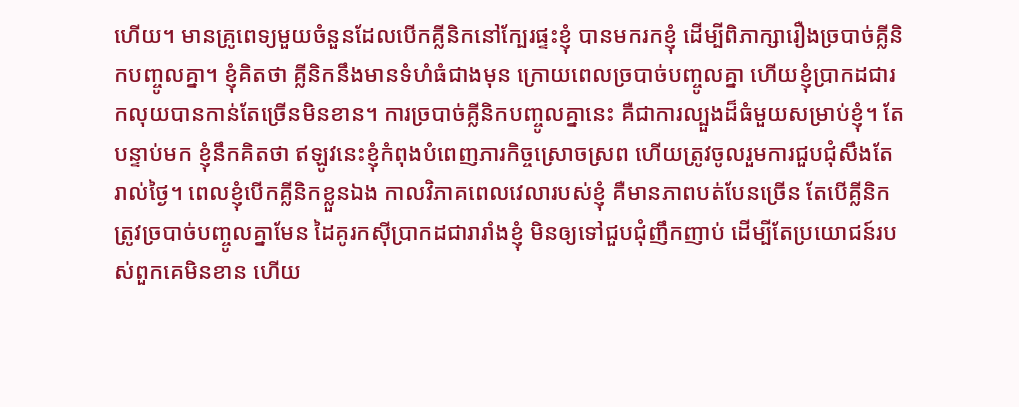ហើយ។ មានគ្រូពេទ្យមួយចំនួនដែលបើកគ្លីនិកនៅក្បែរផ្ទះខ្ញុំ បានមករកខ្ញុំ ដើម្បីពិភាក្សារឿងច្របាច់គ្លីនិកបញ្ចូលគ្នា។ ខ្ញុំគិតថា គ្លីនិកនឹងមានទំហំធំជាងមុន ក្រោយពេលច្របាច់បញ្ចូលគ្នា ហើយខ្ញុំប្រាកដជារកលុយបានកាន់តែច្រើនមិនខាន។ ការច្របាច់គ្លីនិកបញ្ចូលគ្នានេះ គឺជាការល្បួងដ៏ធំមួយសម្រាប់ខ្ញុំ។ តែបន្ទាប់មក ខ្ញុំនឹកគិតថា ឥឡូវនេះខ្ញុំកំពុងបំពេញភារកិច្ចស្រោចស្រព ហើយត្រូវចូលរួមការជួបជុំសឹងតែរាល់ថ្ងៃ។ ពេលខ្ញុំបើកគ្លីនិកខ្លួនឯង កាលវិភាគពេលវេលារបស់ខ្ញុំ គឺមានភាពបត់បែនច្រើន តែបើគ្លីនិកត្រូវច្របាច់បញ្ចូលគ្នាមែន ដៃគូរកស៊ីប្រាកដជារារាំងខ្ញុំ មិនឲ្យទៅជួបជុំញឹកញាប់ ដើម្បីតែប្រយោជន៍របស់ពួកគេមិនខាន ហើយ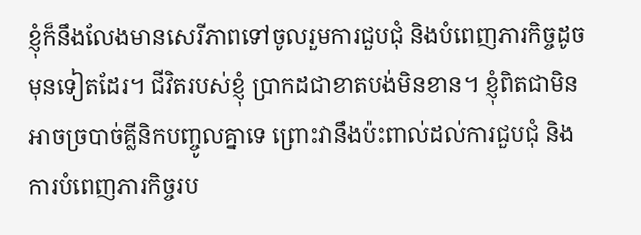ខ្ញុំក៏នឹងលែងមានសេរីភាពទៅចូលរួមការជួបជុំ និងបំពេញភារកិច្ចដូចមុនទៀតដែរ។ ជីវិតរបស់ខ្ញុំ ប្រាកដជាខាតបង់មិនខាន។ ខ្ញុំពិតជាមិនអាចច្របាច់គ្លីនិកបញ្ចូលគ្នាទេ ព្រោះវានឹងប៉ះពាល់ដល់ការជួបជុំ និងការបំពេញភារកិច្ចរប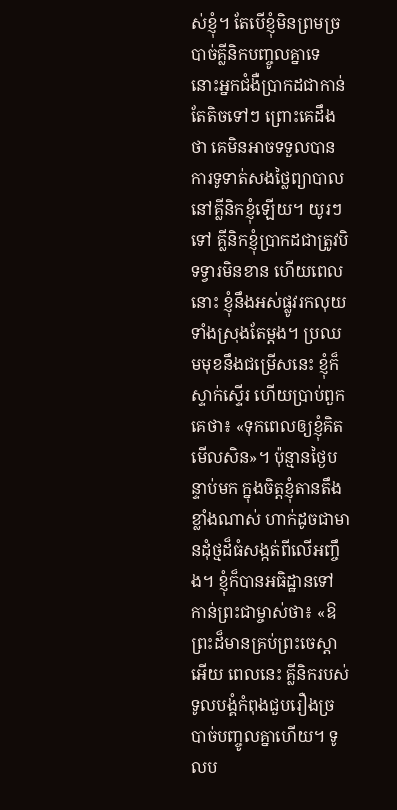ស់ខ្ញុំ។ តែបើខ្ញុំមិនព្រមច្របាច់គ្លីនិកបញ្ចូលគ្នាទេ នោះអ្នកជំងឺប្រាកដជាកាន់តែតិចទៅៗ ព្រោះគេដឹងថា គេមិនអាចទទួលបានការទូទាត់សងថ្លៃព្យាបាលនៅគ្លីនិកខ្ញុំឡើយ។ យូរៗទៅ គ្លីនិកខ្ញុំប្រាកដជាត្រូវបិទទ្វារមិនខាន ហើយពេលនោះ ខ្ញុំនឹងអស់ផ្លូវរកលុយទាំងស្រុងតែម្ដង។ ប្រឈមមុខនឹងជម្រើសនេះ ខ្ញុំក៏ស្ទាក់ស្ទើរ ហើយប្រាប់ពួកគេថា៖ «ទុកពេលឲ្យខ្ញុំគិតមើលសិន»។ ប៉ុន្មានថ្ងៃបន្ទាប់មក ក្នុងចិត្តខ្ញុំតានតឹងខ្លាំងណាស់ ហាក់ដូចជាមានដុំថ្មដ៏ធំសង្កត់ពីលើអញ្ចឹង។ ខ្ញុំក៏បានអធិដ្ឋានទៅកាន់ព្រះជាម្ចាស់ថា៖ «ឱព្រះដ៏មានគ្រប់ព្រះចេស្ដាអើយ ពេលនេះ គ្លីនិករបស់ទូលបង្គំកំពុងជួបរឿងច្របាច់បញ្ចូលគ្នាហើយ។ ទូលប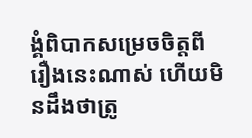ង្គំពិបាកសម្រេចចិត្តពីរឿងនេះណាស់ ហើយមិនដឹងថាត្រូ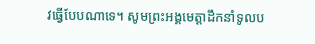វធ្វើបែបណាទេ។ សូមព្រះអង្គមេត្តាដឹកនាំទូលប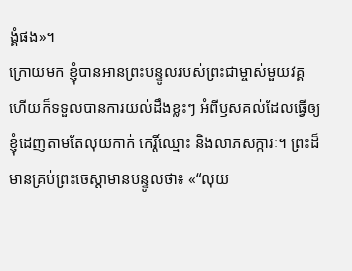ង្គំផង»។
ក្រោយមក ខ្ញុំបានអានព្រះបន្ទូលរបស់ព្រះជាម្ចាស់មួយវគ្គ ហើយក៏ទទួលបានការយល់ដឹងខ្លះៗ អំពីឫសគល់ដែលធ្វើឲ្យខ្ញុំដេញតាមតែលុយកាក់ កេរ្តិ៍ឈ្មោះ និងលាភសក្ការៈ។ ព្រះដ៏មានគ្រប់ព្រះចេស្ដាមានបន្ទូលថា៖ «“លុយ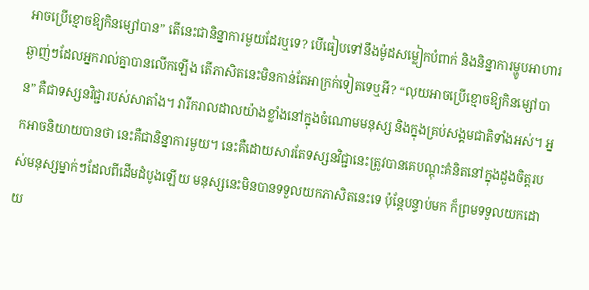អាចប្រើខ្មោចឱ្យកិនម្សៅបាន” តើនេះជានិន្នាការមួយដែរឬទេ? បើធៀបទៅនឹងម៉ូដសម្លៀកបំពាក់ និងនិន្នាការម្ហូបអាហារឆ្ងាញ់ៗដែលអ្នករាល់គ្នាបានលើកឡើង តើភាសិតនេះមិនកាន់តែអាក្រក់ទៀតទេឬអី? “លុយអាចប្រើខ្មោចឱ្យកិនម្សៅបាន” គឺជាទស្សនវិជ្ជារបស់សាតាំង។ វារីករាលដាលយ៉ាងខ្លាំងនៅក្នុងចំណោមមនុស្ស និងក្នុងគ្រប់សង្គមជាតិទាំងអស់។ អ្នកអាចនិយាយបានថា នេះគឺជានិន្នាការមួយ។ នេះគឺដោយសារតែទស្សនវិជ្ជានេះត្រូវបានគេបណ្ដុះគំនិតនៅក្នុងដួងចិត្តរបស់មនុស្សម្នាក់ៗដែលពីដើមដំបូងឡើយ មនុស្សនេះមិនបានទទួលយកភាសិតនេះទេ ប៉ុន្តែបន្ទាប់មក ក៏ព្រមទទួលយកដោយ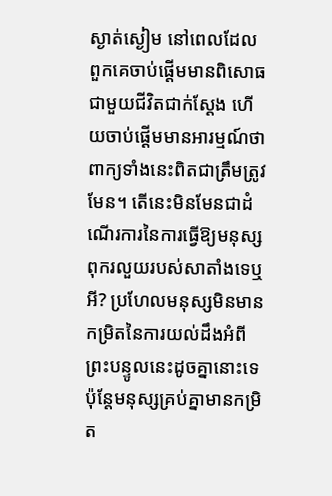ស្ងាត់ស្ងៀម នៅពេលដែលពួកគេចាប់ផ្ដើមមានពិសោធជាមួយជីវិតជាក់ស្ដែង ហើយចាប់ផ្ដើមមានអារម្មណ៍ថា ពាក្យទាំងនេះពិតជាត្រឹមត្រូវមែន។ តើនេះមិនមែនជាដំណើរការនៃការធ្វើឱ្យមនុស្សពុករលួយរបស់សាតាំងទេឬអី? ប្រហែលមនុស្សមិនមានកម្រិតនៃការយល់ដឹងអំពីព្រះបន្ទូលនេះដូចគ្នានោះទេ ប៉ុន្តែមនុស្សគ្រប់គ្នាមានកម្រិត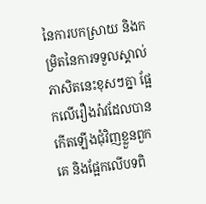នៃការបកស្រាយ និងកម្រិតនៃការទទួលស្គាល់ភាសិតនេះខុសៗគ្នា ផ្អែកលើរឿងរ៉ាវដែលបានកើតឡើងជុំវិញខ្លួនពួកគេ និងផ្អែកលើបទពិ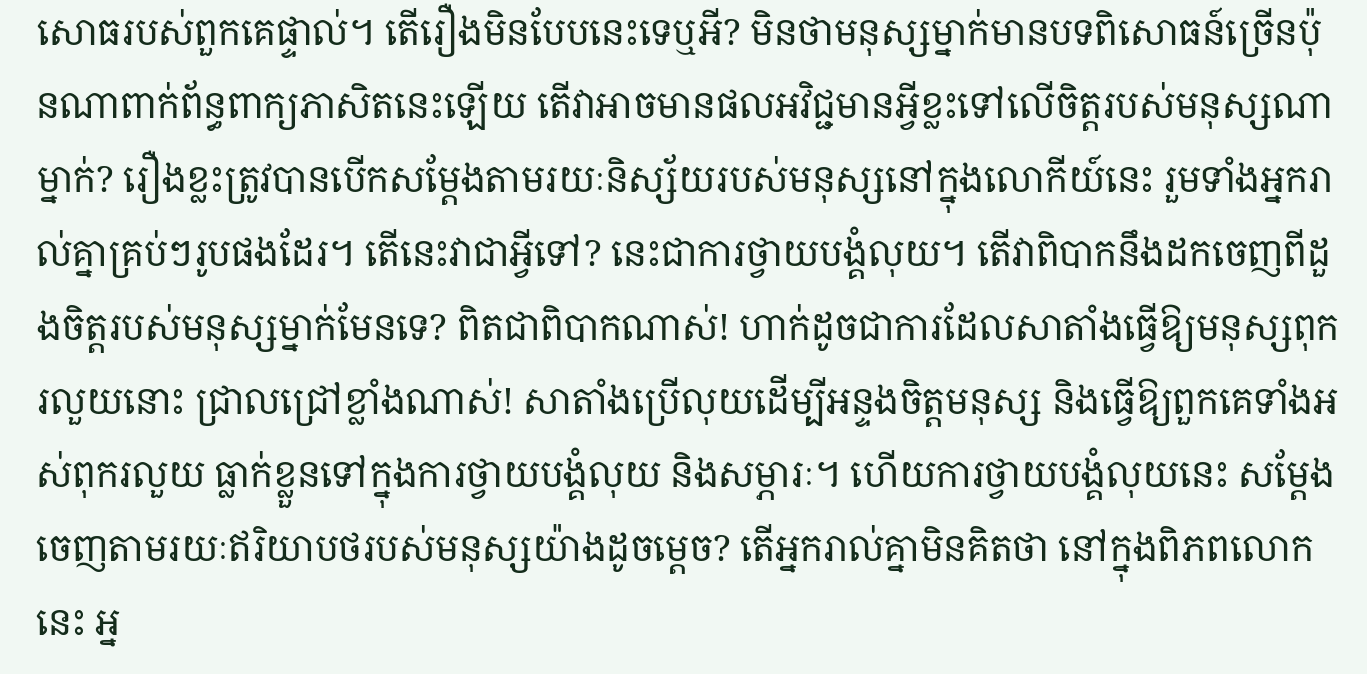សោធរបស់ពួកគេផ្ទាល់។ តើរឿងមិនបែបនេះទេឬអី? មិនថាមនុស្សម្នាក់មានបទពិសោធន៍ច្រើនប៉ុនណាពាក់ព័ន្ធពាក្យភាសិតនេះឡើយ តើវាអាចមានផលអវិជ្ជមានអ្វីខ្លះទៅលើចិត្តរបស់មនុស្សណាម្នាក់? រឿងខ្លះត្រូវបានបើកសម្ដែងតាមរយៈនិស្ស័យរបស់មនុស្សនៅក្នុងលោកីយ៍នេះ រួមទាំងអ្នករាល់គ្នាគ្រប់ៗរូបផងដែរ។ តើនេះវាជាអ្វីទៅ? នេះជាការថ្វាយបង្គំលុយ។ តើវាពិបាកនឹងដកចេញពីដួងចិត្តរបស់មនុស្សម្នាក់មែនទេ? ពិតជាពិបាកណាស់! ហាក់ដូចជាការដែលសាតាំងធ្វើឱ្យមនុស្សពុករលួយនោះ ជ្រាលជ្រៅខ្លាំងណាស់! សាតាំងប្រើលុយដើម្បីអន្ទងចិត្តមនុស្ស និងធ្វើឱ្យពួកគេទាំងអស់ពុករលួយ ធ្លាក់ខ្លួនទៅក្នុងការថ្វាយបង្គំលុយ និងសម្ភារៈ។ ហើយការថ្វាយបង្គំលុយនេះ សម្ដែងចេញតាមរយៈឥរិយាបថរបស់មនុស្សយ៉ាងដូចម្តេច? តើអ្នករាល់គ្នាមិនគិតថា នៅក្នុងពិភពលោកនេះ អ្ន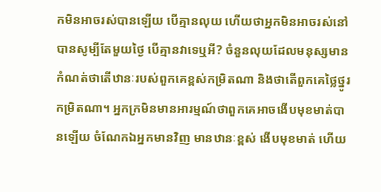កមិនអាចរស់បានឡើយ បើគ្មានលុយ ហើយថាអ្នកមិនអាចរស់នៅបានសូម្បីតែមួយថ្ងៃ បើគ្មានវាទេឬអី? ចំនួនលុយដែលមនុស្សមាន កំណត់ថាតើឋានៈរបស់ពួកគេខ្ពស់កម្រិតណា និងថាតើពួកគេថ្លៃថ្នូរកម្រិតណា។ អ្នកក្រមិនមានអារម្មណ៍ថាពួកគេអាចងើបមុខមាត់បានឡើយ ចំណែកឯអ្នកមានវិញ មានឋានៈខ្ពស់ ងើបមុខមាត់ ហើយ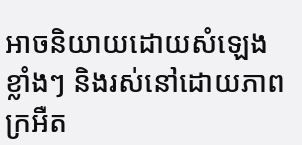អាចនិយាយដោយសំឡេងខ្លាំងៗ និងរស់នៅដោយភាពក្រអឺត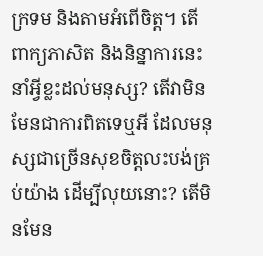ក្រទម និងតាមអំពើចិត្ត។ តើពាក្យភាសិត និងនិន្នាការនេះ នាំអ្វីខ្លះដល់មនុស្ស? តើវាមិនមែនជាការពិតទេឬអី ដែលមនុស្សជាច្រើនសុខចិត្តលះបង់គ្រប់យ៉ាង ដើម្បីលុយនោះ? តើមិនមែន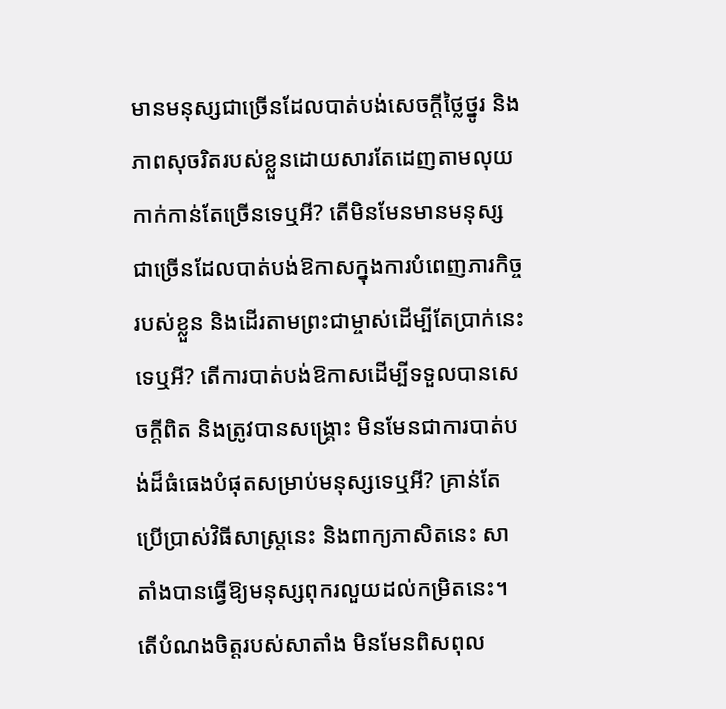មានមនុស្សជាច្រើនដែលបាត់បង់សេចក្តីថ្លៃថ្នូរ និងភាពសុចរិតរបស់ខ្លួនដោយសារតែដេញតាមលុយកាក់កាន់តែច្រើនទេឬអី? តើមិនមែនមានមនុស្សជាច្រើនដែលបាត់បង់ឱកាសក្នុងការបំពេញភារកិច្ចរបស់ខ្លួន និងដើរតាមព្រះជាម្ចាស់ដើម្បីតែប្រាក់នេះទេឬអី? តើការបាត់បង់ឱកាសដើម្បីទទួលបានសេចក្ដីពិត និងត្រូវបានសង្រ្គោះ មិនមែនជាការបាត់បង់ដ៏ធំធេងបំផុតសម្រាប់មនុស្សទេឬអី? គ្រាន់តែប្រើប្រាស់វិធីសាស្ត្រនេះ និងពាក្យភាសិតនេះ សាតាំងបានធ្វើឱ្យមនុស្សពុករលួយដល់កម្រិតនេះ។ តើបំណងចិត្តរបស់សាតាំង មិនមែនពិសពុល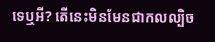ទេឬអី? តើនេះមិនមែនជាកលល្បិច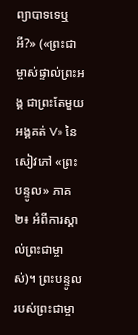ព្យាបាទទេឬអី?» («ព្រះជាម្ចាស់ផ្ទាល់ព្រះអង្គ ជាព្រះតែមួយអង្គគត់ V» នៃសៀវភៅ «ព្រះបន្ទូល» ភាគ២៖ អំពីការស្គាល់ព្រះជាម្ចាស់)។ ព្រះបន្ទូលរបស់ព្រះជាម្ចា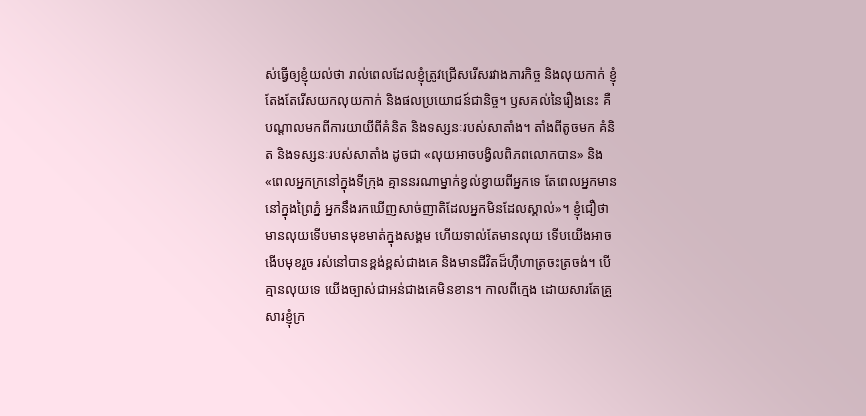ស់ធ្វើឲ្យខ្ញុំយល់ថា រាល់ពេលដែលខ្ញុំត្រូវជ្រើសរើសរវាងភារកិច្ច និងលុយកាក់ ខ្ញុំតែងតែរើសយកលុយកាក់ និងផលប្រយោជន៍ជានិច្ច។ ឫសគល់នៃរឿងនេះ គឺបណ្ដាលមកពីការយាយីពីគំនិត និងទស្សនៈរបស់សាតាំង។ តាំងពីតូចមក គំនិត និងទស្សនៈរបស់សាតាំង ដូចជា «លុយអាចបង្វិលពិភពលោកបាន» និង «ពេលអ្នកក្រនៅក្នុងទីក្រុង គ្មាននរណាម្នាក់ខ្វល់ខ្វាយពីអ្នកទេ តែពេលអ្នកមាននៅក្នុងព្រៃភ្នំ អ្នកនឹងរកឃើញសាច់ញាតិដែលអ្នកមិនដែលស្គាល់»។ ខ្ញុំជឿថា មានលុយទើបមានមុខមាត់ក្នុងសង្គម ហើយទាល់តែមានលុយ ទើបយើងអាចងើបមុខរួច រស់នៅបានខ្ពង់ខ្ពស់ជាងគេ និងមានជីវិតដ៏ហ៊ឺហាត្រចះត្រចង់។ បើគ្មានលុយទេ យើងច្បាស់ជាអន់ជាងគេមិនខាន។ កាលពីក្មេង ដោយសារតែគ្រួសារខ្ញុំក្រ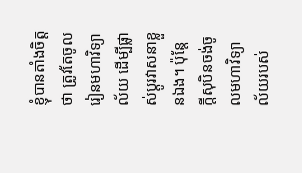ខ្ញុំបានតាំងចិត្តថា ត្រូវតែចូលរៀនមហាវិទ្យាល័យ ដើម្បីផ្លាស់ប្ដូរវាសនាខ្លួនឯង។ ប៉ុន្តែ ក្ដីសុបិនចង់ចូលមហាវិទ្យាល័យរបស់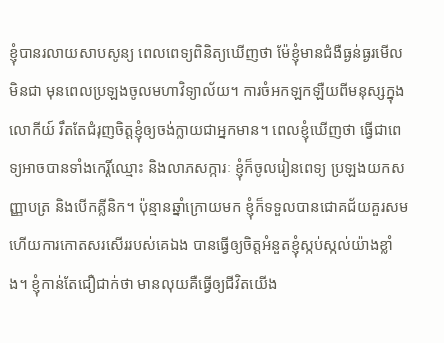ខ្ញុំបានរលាយសាបសូន្យ ពេលពេទ្យពិនិត្យឃើញថា ម៉ែខ្ញុំមានជំងឺធ្ងន់ធ្ងរមើលមិនជា មុនពេលប្រឡងចូលមហាវិទ្យាល័យ។ ការចំអកឡកឡឺយពីមនុស្សក្នុងលោកីយ៍ រឹតតែជំរុញចិត្តខ្ញុំឲ្យចង់ក្លាយជាអ្នកមាន។ ពេលខ្ញុំឃើញថា ធ្វើជាពេទ្យអាចបានទាំងកេរ្តិ៍ឈ្មោះ និងលាភសក្ការៈ ខ្ញុំក៏ចូលរៀនពេទ្យ ប្រឡងយកសញ្ញាបត្រ និងបើកគ្លីនិក។ ប៉ុន្មានឆ្នាំក្រោយមក ខ្ញុំក៏ទទួលបានជោគជ័យគួរសម ហើយការកោតសរសើររបស់គេឯង បានធ្វើឲ្យចិត្តអំនួតខ្ញុំស្កប់ស្កល់យ៉ាងខ្លាំង។ ខ្ញុំកាន់តែជឿជាក់ថា មានលុយគឺធ្វើឲ្យជីវិតយើង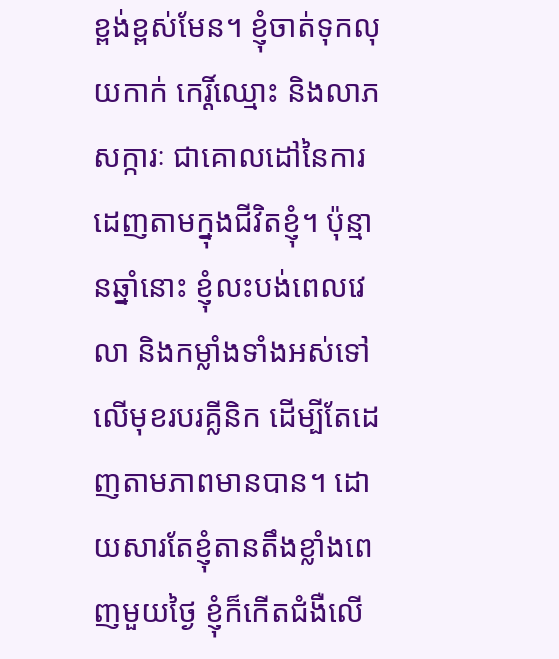ខ្ពង់ខ្ពស់មែន។ ខ្ញុំចាត់ទុកលុយកាក់ កេរ្តិ៍ឈ្មោះ និងលាភសក្ការៈ ជាគោលដៅនៃការដេញតាមក្នុងជីវិតខ្ញុំ។ ប៉ុន្មានឆ្នាំនោះ ខ្ញុំលះបង់ពេលវេលា និងកម្លាំងទាំងអស់ទៅលើមុខរបរគ្លីនិក ដើម្បីតែដេញតាមភាពមានបាន។ ដោយសារតែខ្ញុំតានតឹងខ្លាំងពេញមួយថ្ងៃ ខ្ញុំក៏កើតជំងឺលើ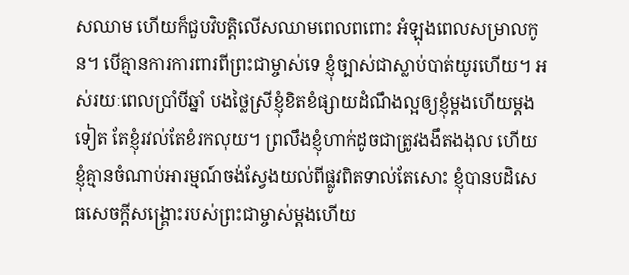សឈាម ហើយក៏ជួបវិបត្តិលើសឈាមពេលពពោះ អំឡុងពេលសម្រាលកូន។ បើគ្មានការការពារពីព្រះជាម្ចាស់ទេ ខ្ញុំច្បាស់ជាស្លាប់បាត់យូរហើយ។ អស់រយៈពេលប្រាំបីឆ្នាំ បងថ្លៃស្រីខ្ញុំខិតខំផ្សាយដំណឹងល្អឲ្យខ្ញុំម្ដងហើយម្ដងទៀត តែខ្ញុំរវល់តែខំរកលុយ។ ព្រលឹងខ្ញុំហាក់ដូចជាត្រូវងងឹតងងុល ហើយខ្ញុំគ្មានចំណាប់អារម្មណ៍ចង់ស្វែងយល់ពីផ្លូវពិតទាល់តែសោះ ខ្ញុំបានបដិសេធសេចក្ដីសង្គ្រោះរបស់ព្រះជាម្ចាស់ម្ដងហើយ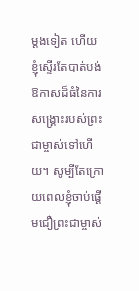ម្ដងទៀត ហើយខ្ញុំស្ទើរតែបាត់បង់ឱកាសដ៏ធំនៃការសង្គ្រោះរបស់ព្រះជាម្ចាស់ទៅហើយ។ សូម្បីតែក្រោយពេលខ្ញុំចាប់ផ្ដើមជឿព្រះជាម្ចាស់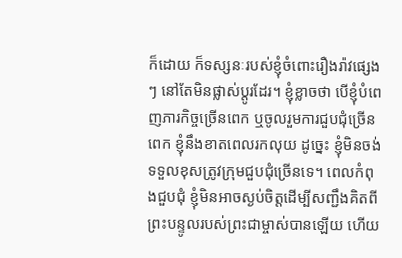ក៏ដោយ ក៏ទស្សនៈរបស់ខ្ញុំចំពោះរឿងរ៉ាវផ្សេងៗ នៅតែមិនផ្លាស់ប្ដូរដែរ។ ខ្ញុំខ្លាចថា បើខ្ញុំបំពេញភារកិច្ចច្រើនពេក ឬចូលរួមការជួបជុំច្រើនពេក ខ្ញុំនឹងខាតពេលរកលុយ ដូច្នេះ ខ្ញុំមិនចង់ទទួលខុសត្រូវក្រុមជួបជុំច្រើនទេ។ ពេលកំពុងជួបជុំ ខ្ញុំមិនអាចស្ងប់ចិត្តដើម្បីសញ្ជឹងគិតពីព្រះបន្ទូលរបស់ព្រះជាម្ចាស់បានឡើយ ហើយ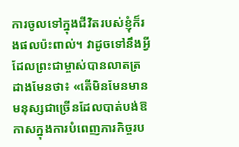ការចូលទៅក្នុងជីវិតរបស់ខ្ញុំក៏រងផលប៉ះពាល់។ វាដូចទៅនឹងអ្វីដែលព្រះជាម្ចាស់បានលាតត្រដាងមែនថា៖ «តើមិនមែនមានមនុស្សជាច្រើនដែលបាត់បង់ឱកាសក្នុងការបំពេញភារកិច្ចរប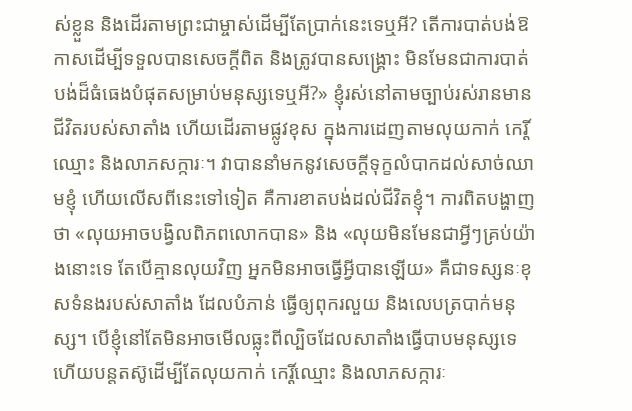ស់ខ្លួន និងដើរតាមព្រះជាម្ចាស់ដើម្បីតែប្រាក់នេះទេឬអី? តើការបាត់បង់ឱកាសដើម្បីទទួលបានសេចក្ដីពិត និងត្រូវបានសង្រ្គោះ មិនមែនជាការបាត់បង់ដ៏ធំធេងបំផុតសម្រាប់មនុស្សទេឬអី?» ខ្ញុំរស់នៅតាមច្បាប់រស់រានមានជីវិតរបស់សាតាំង ហើយដើរតាមផ្លូវខុស ក្នុងការដេញតាមលុយកាក់ កេរ្តិ៍ឈ្មោះ និងលាភសក្ការៈ។ វាបាននាំមកនូវសេចក្ដីទុក្ខលំបាកដល់សាច់ឈាមខ្ញុំ ហើយលើសពីនេះទៅទៀត គឺការខាតបង់ដល់ជីវិតខ្ញុំ។ ការពិតបង្ហាញថា «លុយអាចបង្វិលពិភពលោកបាន» និង «លុយមិនមែនជាអ្វីៗគ្រប់យ៉ាងនោះទេ តែបើគ្មានលុយវិញ អ្នកមិនអាចធ្វើអ្វីបានឡើយ» គឺជាទស្សនៈខុសទំនងរបស់សាតាំង ដែលបំភាន់ ធ្វើឲ្យពុករលួយ និងលេបត្របាក់មនុស្ស។ បើខ្ញុំនៅតែមិនអាចមើលធ្លុះពីល្បិចដែលសាតាំងធ្វើបាបមនុស្សទេ ហើយបន្តតស៊ូដើម្បីតែលុយកាក់ កេរ្តិ៍ឈ្មោះ និងលាភសក្ការៈ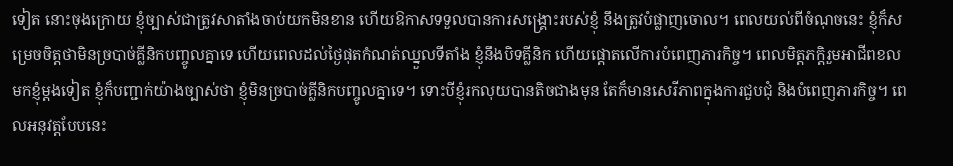ទៀត នោះចុងក្រោយ ខ្ញុំច្បាស់ជាត្រូវសាតាំងចាប់យកមិនខាន ហើយឱកាសទទួលបានការសង្គ្រោះរបស់ខ្ញុំ នឹងត្រូវបំផ្លាញចោល។ ពេលយល់ពីចំណុចនេះ ខ្ញុំក៏សម្រេចចិត្តថាមិនច្របាច់គ្លីនិកបញ្ចូលគ្នាទេ ហើយពេលដល់ថ្ងៃផុតកំណត់ឈ្នួលទីតាំង ខ្ញុំនឹងបិទគ្លីនិក ហើយផ្ដោតលើការបំពេញភារកិច្ច។ ពេលមិត្តភក្ដិរួមអាជីពខលមកខ្ញុំម្ដងទៀត ខ្ញុំក៏បញ្ជាក់យ៉ាងច្បាស់ថា ខ្ញុំមិនច្របាច់គ្លីនិកបញ្ចូលគ្នាទេ។ ទោះបីខ្ញុំរកលុយបានតិចជាងមុន តែក៏មានសេរីភាពក្នុងការជួបជុំ និងបំពេញភារកិច្ច។ ពេលអនុវត្តបែបនេះ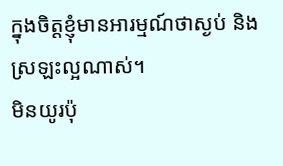ក្នុងចិត្តខ្ញុំមានអារម្មណ៍ថាស្ងប់ និងស្រឡះល្អណាស់។
មិនយូរប៉ុ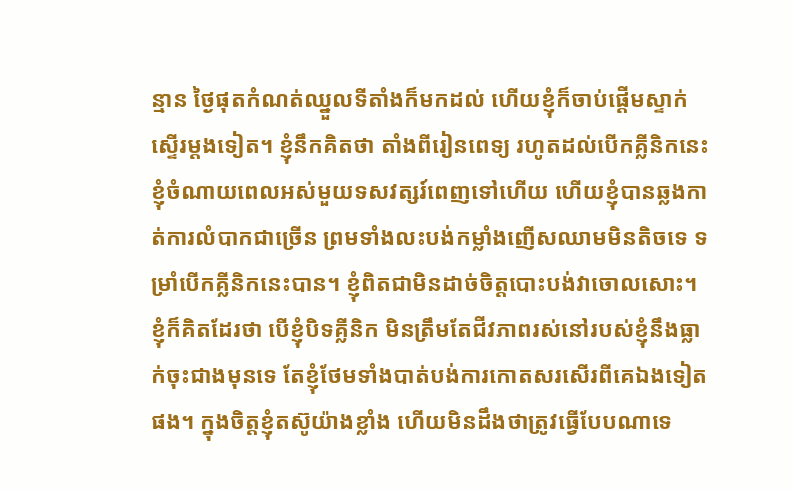ន្មាន ថ្ងៃផុតកំណត់ឈ្នួលទីតាំងក៏មកដល់ ហើយខ្ញុំក៏ចាប់ផ្ដើមស្ទាក់ស្ទើរម្ដងទៀត។ ខ្ញុំនឹកគិតថា តាំងពីរៀនពេទ្យ រហូតដល់បើកគ្លីនិកនេះ ខ្ញុំចំណាយពេលអស់មួយទសវត្សរ៍ពេញទៅហើយ ហើយខ្ញុំបានឆ្លងកាត់ការលំបាកជាច្រើន ព្រមទាំងលះបង់កម្លាំងញើសឈាមមិនតិចទេ ទម្រាំបើកគ្លីនិកនេះបាន។ ខ្ញុំពិតជាមិនដាច់ចិត្តបោះបង់វាចោលសោះ។ ខ្ញុំក៏គិតដែរថា បើខ្ញុំបិទគ្លីនិក មិនត្រឹមតែជីវភាពរស់នៅរបស់ខ្ញុំនឹងធ្លាក់ចុះជាងមុនទេ តែខ្ញុំថែមទាំងបាត់បង់ការកោតសរសើរពីគេឯងទៀតផង។ ក្នុងចិត្តខ្ញុំតស៊ូយ៉ាងខ្លាំង ហើយមិនដឹងថាត្រូវធ្វើបែបណាទេ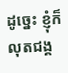ដូច្នេះ ខ្ញុំក៏លុតជង្គ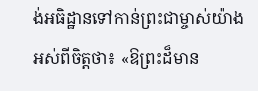ង់អធិដ្ឋានទៅកាន់ព្រះជាម្ចាស់យ៉ាងអស់ពីចិត្តថា៖ «ឱព្រះដ៏មាន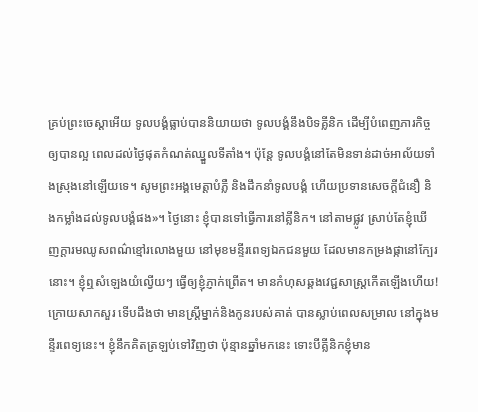គ្រប់ព្រះចេស្ដាអើយ ទូលបង្គំធ្លាប់បាននិយាយថា ទូលបង្គំនឹងបិទគ្លីនិក ដើម្បីបំពេញភារកិច្ចឲ្យបានល្អ ពេលដល់ថ្ងៃផុតកំណត់ឈ្នួលទីតាំង។ ប៉ុន្តែ ទូលបង្គំនៅតែមិនទាន់ដាច់អាល័យទាំងស្រុងនៅឡើយទេ។ សូមព្រះអង្គមេត្តាបំភ្លឺ និងដឹកនាំទូលបង្គំ ហើយប្រទានសេចក្ដីជំនឿ និងកម្លាំងដល់ទូលបង្គំផង»។ ថ្ងៃនោះ ខ្ញុំបានទៅធ្វើការនៅគ្លីនិក។ នៅតាមផ្លូវ ស្រាប់តែខ្ញុំឃើញក្ដារមឈូសពណ៌ខ្មៅរលោងមួយ នៅមុខមន្ទីរពេទ្យឯកជនមួយ ដែលមានកម្រងផ្កានៅក្បែរនោះ។ ខ្ញុំឮសំឡេងយំល្វើយៗ ធ្វើឲ្យខ្ញុំភ្ញាក់ព្រើត។ មានកំហុសឆ្គងវេជ្ជសាស្ត្រកើតឡើងហើយ! ក្រោយសាកសួរ ទើបដឹងថា មានស្ត្រីម្នាក់និងកូនរបស់គាត់ បានស្លាប់ពេលសម្រាល នៅក្នុងមន្ទីរពេទ្យនេះ។ ខ្ញុំនឹកគិតត្រឡប់ទៅវិញថា ប៉ុន្មានឆ្នាំមកនេះ ទោះបីគ្លីនិកខ្ញុំមាន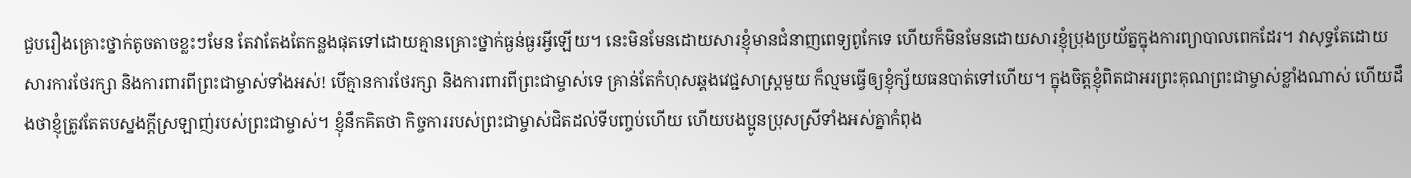ជួបរឿងគ្រោះថ្នាក់តូចតាចខ្លះៗមែន តែវាតែងតែកន្លងផុតទៅដោយគ្មានគ្រោះថ្នាក់ធ្ងន់ធ្ងរអ្វីឡើយ។ នេះមិនមែនដោយសារខ្ញុំមានជំនាញពេទ្យពូកែទេ ហើយក៏មិនមែនដោយសារខ្ញុំប្រុងប្រយ័ត្នក្នុងការព្យាបាលពេកដែរ។ វាសុទ្ធតែដោយសារការថែរក្សា និងការពារពីព្រះជាម្ចាស់ទាំងអស់! បើគ្មានការថែរក្សា និងការពារពីព្រះជាម្ចាស់ទេ គ្រាន់តែកំហុសឆ្គងវេជ្ជសាស្ត្រមួយ ក៏ល្មមធ្វើឲ្យខ្ញុំក្ស័យធនបាត់ទៅហើយ។ ក្នុងចិត្តខ្ញុំពិតជាអរព្រះគុណព្រះជាម្ចាស់ខ្លាំងណាស់ ហើយដឹងថាខ្ញុំត្រូវតែតបស្នងក្ដីស្រឡាញ់របស់ព្រះជាម្ចាស់។ ខ្ញុំនឹកគិតថា កិច្ចការរបស់ព្រះជាម្ចាស់ជិតដល់ទីបញ្ចប់ហើយ ហើយបងប្អូនប្រុសស្រីទាំងអស់គ្នាកំពុង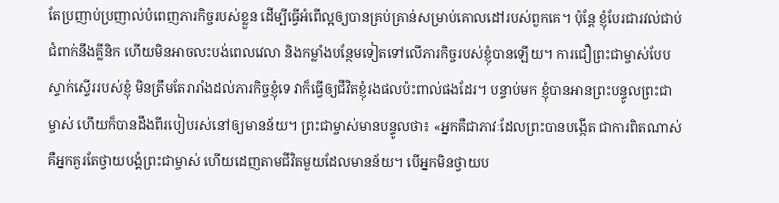តែប្រញាប់ប្រញាល់បំពេញភារកិច្ចរបស់ខ្លួន ដើម្បីធ្វើអំពើល្អឲ្យបានគ្រប់គ្រាន់សម្រាប់គោលដៅរបស់ពួកគេ។ ប៉ុន្តែ ខ្ញុំបែរជារវល់ជាប់ជំពាក់នឹងគ្លីនិក ហើយមិនអាចលះបង់ពេលវេលា និងកម្លាំងបន្ថែមទៀតទៅលើភារកិច្ចរបស់ខ្ញុំបានឡើយ។ ការជឿព្រះជាម្ចាស់បែបស្ទាក់ស្ទើររបស់ខ្ញុំ មិនត្រឹមតែរារាំងដល់ភារកិច្ចខ្ញុំទេ វាក៏ធ្វើឲ្យជីវិតខ្ញុំរងផលប៉ះពាល់ផងដែរ។ បន្ទាប់មក ខ្ញុំបានអានព្រះបន្ទូលព្រះជាម្ចាស់ ហើយក៏បានដឹងពីរបៀបរស់នៅឲ្យមានន័យ។ ព្រះជាម្ចាស់មានបន្ទូលថា៖ «អ្នកគឺជាភាវៈដែលព្រះបានបង្កើត ជាការពិតណាស់គឺអ្នកគួរតែថ្វាយបង្គំព្រះជាម្ចាស់ ហើយដេញតាមជីវិតមួយដែលមានន័យ។ បើអ្នកមិនថ្វាយប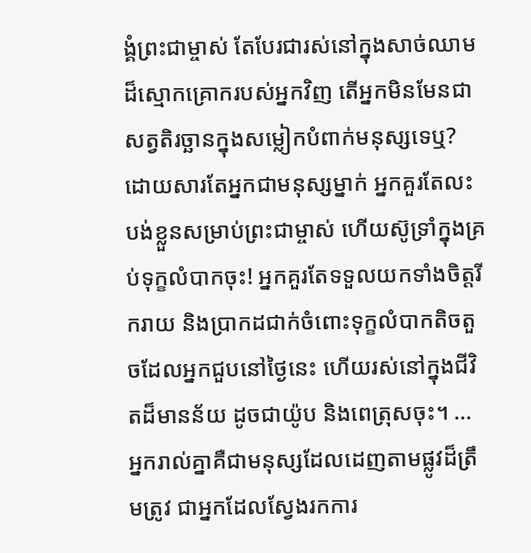ង្គំព្រះជាម្ចាស់ តែបែរជារស់នៅក្នុងសាច់ឈាមដ៏ស្មោកគ្រោករបស់អ្នកវិញ តើអ្នកមិនមែនជាសត្វតិរច្ឆានក្នុងសម្លៀកបំពាក់មនុស្សទេឬ? ដោយសារតែអ្នកជាមនុស្សម្នាក់ អ្នកគួរតែលះបង់ខ្លួនសម្រាប់ព្រះជាម្ចាស់ ហើយស៊ូទ្រាំក្នុងគ្រប់ទុក្ខលំបាកចុះ! អ្នកគួរតែទទួលយកទាំងចិត្តរីករាយ និងប្រាកដជាក់ចំពោះទុក្ខលំបាកតិចតួចដែលអ្នកជួបនៅថ្ងៃនេះ ហើយរស់នៅក្នុងជីវិតដ៏មានន័យ ដូចជាយ៉ូប និងពេត្រុសចុះ។ ... អ្នករាល់គ្នាគឺជាមនុស្សដែលដេញតាមផ្លូវដ៏ត្រឹមត្រូវ ជាអ្នកដែលស្វែងរកការ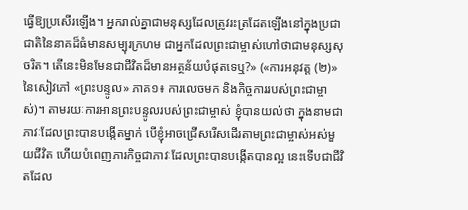ធ្វើឱ្យប្រសើរឡើង។ អ្នករាល់គ្នាជាមនុស្សដែលត្រូវរះត្រដែតឡើងនៅក្នុងប្រជាជាតិនៃនាគដ៏ធំមានសម្បុរក្រហម ជាអ្នកដែលព្រះជាម្ចាស់ហៅថាជាមនុស្សសុចរិត។ តើនេះមិនមែនជាជីវិតដ៏មានអត្ថន័យបំផុតទេឬ?» («ការអនុវត្ត (២)» នៃសៀវភៅ «ព្រះបន្ទូល» ភាគ១៖ ការលេចមក និងកិច្ចការរបស់ព្រះជាម្ចាស់)។ តាមរយៈការអានព្រះបន្ទូលរបស់ព្រះជាម្ចាស់ ខ្ញុំបានយល់ថា ក្នុងនាមជាភាវៈដែលព្រះបានបង្កើតម្នាក់ បើខ្ញុំអាចជ្រើសរើសដើរតាមព្រះជាម្ចាស់អស់មួយជីវិត ហើយបំពេញភារកិច្ចជាភាវៈដែលព្រះបានបង្កើតបានល្អ នេះទើបជាជីវិតដែល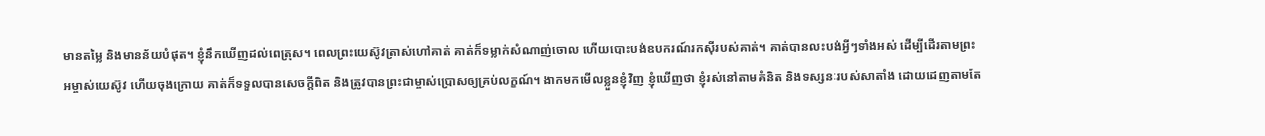មានតម្លៃ និងមានន័យបំផុត។ ខ្ញុំនឹកឃើញដល់ពេត្រុស។ ពេលព្រះយេស៊ូវត្រាស់ហៅគាត់ គាត់ក៏ទម្លាក់សំណាញ់ចោល ហើយបោះបង់ឧបករណ៍រកស៊ីរបស់គាត់។ គាត់បានលះបង់អ្វីៗទាំងអស់ ដើម្បីដើរតាមព្រះអម្ចាស់យេស៊ូវ ហើយចុងក្រោយ គាត់ក៏ទទួលបានសេចក្ដីពិត និងត្រូវបានព្រះជាម្ចាស់ប្រោសឲ្យគ្រប់លក្ខណ៍។ ងាកមកមើលខ្លួនខ្ញុំវិញ ខ្ញុំឃើញថា ខ្ញុំរស់នៅតាមគំនិត និងទស្សនៈរបស់សាតាំង ដោយដេញតាមតែ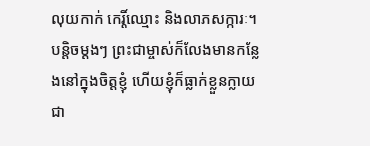លុយកាក់ កេរ្តិ៍ឈ្មោះ និងលាភសក្ការៈ។ បន្តិចម្ដងៗ ព្រះជាម្ចាស់ក៏លែងមានកន្លែងនៅក្នុងចិត្តខ្ញុំ ហើយខ្ញុំក៏ធ្លាក់ខ្លួនក្លាយជា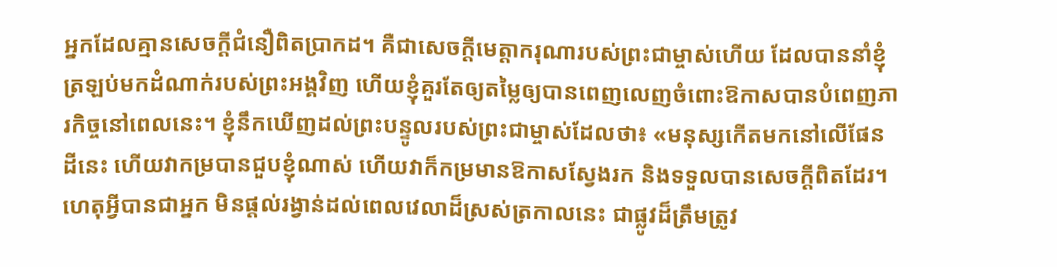អ្នកដែលគ្មានសេចក្ដីជំនឿពិតប្រាកដ។ គឺជាសេចក្ដីមេត្តាករុណារបស់ព្រះជាម្ចាស់ហើយ ដែលបាននាំខ្ញុំត្រឡប់មកដំណាក់របស់ព្រះអង្គវិញ ហើយខ្ញុំគួរតែឲ្យតម្លៃឲ្យបានពេញលេញចំពោះឱកាសបានបំពេញភារកិច្ចនៅពេលនេះ។ ខ្ញុំនឹកឃើញដល់ព្រះបន្ទូលរបស់ព្រះជាម្ចាស់ដែលថា៖ «មនុស្សកើតមកនៅលើផែនដីនេះ ហើយវាកម្របានជួបខ្ញុំណាស់ ហើយវាក៏កម្រមានឱកាសស្វែងរក និងទទួលបានសេចក្ដីពិតដែរ។ ហេតុអ្វីបានជាអ្នក មិនផ្តល់រង្វាន់ដល់ពេលវេលាដ៏ស្រស់ត្រកាលនេះ ជាផ្លូវដ៏ត្រឹមត្រូវ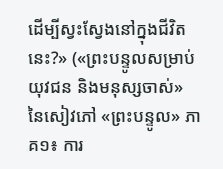ដើម្បីស្វះស្វែងនៅក្នុងជីវិតនេះ?» («ព្រះបន្ទូលសម្រាប់យុវជន និងមនុស្សចាស់» នៃសៀវភៅ «ព្រះបន្ទូល» ភាគ១៖ ការ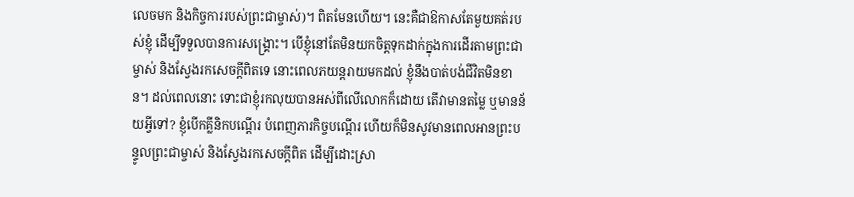លេចមក និងកិច្ចការរបស់ព្រះជាម្ចាស់)។ ពិតមែនហើយ។ នេះគឺជាឱកាសតែមួយគត់របស់ខ្ញុំ ដើម្បីទទួលបានការសង្គ្រោះ។ បើខ្ញុំនៅតែមិនយកចិត្តទុកដាក់ក្នុងការដើរតាមព្រះជាម្ចាស់ និងស្វែងរកសេចក្ដីពិតទេ នោះពេលភយន្តរាយមកដល់ ខ្ញុំនឹងបាត់បង់ជីវិតមិនខាន។ ដល់ពេលនោះ ទោះជាខ្ញុំរកលុយបានអស់ពីលើលោកក៏ដោយ តើវាមានតម្លៃ ឬមានន័យអ្វីទៅ? ខ្ញុំបើកគ្លីនិកបណ្ដើរ បំពេញភារកិច្ចបណ្ដើរ ហើយក៏មិនសូវមានពេលអានព្រះបន្ទូលព្រះជាម្ចាស់ និងស្វែងរកសេចក្ដីពិត ដើម្បីដោះស្រា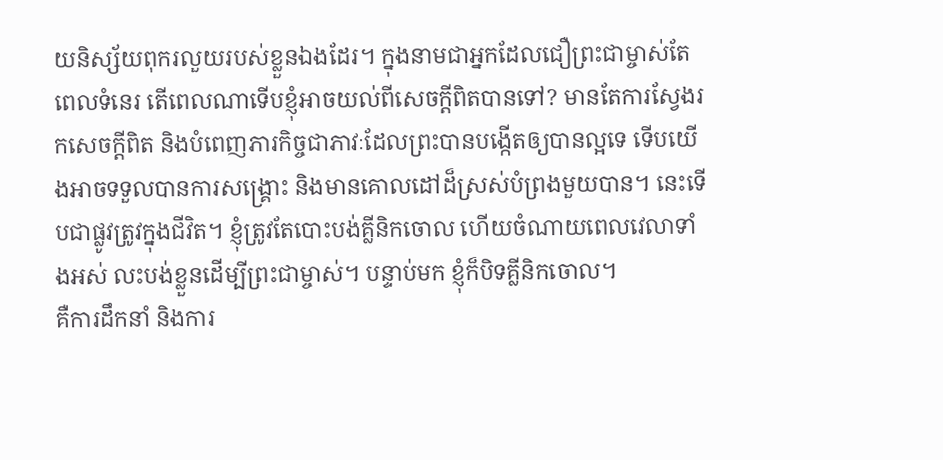យនិស្ស័យពុករលួយរបស់ខ្លួនឯងដែរ។ ក្នុងនាមជាអ្នកដែលជឿព្រះជាម្ចាស់តែពេលទំនេរ តើពេលណាទើបខ្ញុំអាចយល់ពីសេចក្ដីពិតបានទៅ? មានតែការស្វែងរកសេចក្ដីពិត និងបំពេញភារកិច្ចជាភាវៈដែលព្រះបានបង្កើតឲ្យបានល្អទេ ទើបយើងអាចទទួលបានការសង្គ្រោះ និងមានគោលដៅដ៏ស្រស់បំព្រងមួយបាន។ នេះទើបជាផ្លូវត្រូវក្នុងជីវិត។ ខ្ញុំត្រូវតែបោះបង់គ្លីនិកចោល ហើយចំណាយពេលវេលាទាំងអស់ លះបង់ខ្លួនដើម្បីព្រះជាម្ចាស់។ បន្ទាប់មក ខ្ញុំក៏បិទគ្លីនិកចោល។
គឺការដឹកនាំ និងការ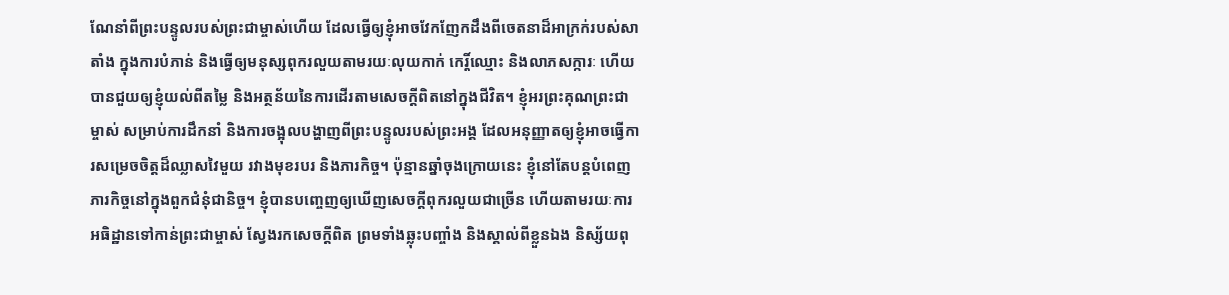ណែនាំពីព្រះបន្ទូលរបស់ព្រះជាម្ចាស់ហើយ ដែលធ្វើឲ្យខ្ញុំអាចវែកញែកដឹងពីចេតនាដ៏អាក្រក់របស់សាតាំង ក្នុងការបំភាន់ និងធ្វើឲ្យមនុស្សពុករលួយតាមរយៈលុយកាក់ កេរ្តិ៍ឈ្មោះ និងលាភសក្ការៈ ហើយបានជួយឲ្យខ្ញុំយល់ពីតម្លៃ និងអត្ថន័យនៃការដើរតាមសេចក្ដីពិតនៅក្នុងជីវិត។ ខ្ញុំអរព្រះគុណព្រះជាម្ចាស់ សម្រាប់ការដឹកនាំ និងការចង្អុលបង្ហាញពីព្រះបន្ទូលរបស់ព្រះអង្គ ដែលអនុញ្ញាតឲ្យខ្ញុំអាចធ្វើការសម្រេចចិត្តដ៏ឈ្លាសវៃមួយ រវាងមុខរបរ និងភារកិច្ច។ ប៉ុន្មានឆ្នាំចុងក្រោយនេះ ខ្ញុំនៅតែបន្តបំពេញភារកិច្ចនៅក្នុងពួកជំនុំជានិច្ច។ ខ្ញុំបានបញ្ចេញឲ្យឃើញសេចក្ដីពុករលួយជាច្រើន ហើយតាមរយៈការអធិដ្ឋានទៅកាន់ព្រះជាម្ចាស់ ស្វែងរកសេចក្ដីពិត ព្រមទាំងឆ្លុះបញ្ចាំង និងស្គាល់ពីខ្លួនឯង និស្ស័យពុ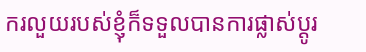ករលួយរបស់ខ្ញុំក៏ទទួលបានការផ្លាស់ប្ដូរ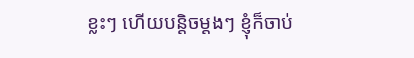ខ្លះៗ ហើយបន្តិចម្ដងៗ ខ្ញុំក៏ចាប់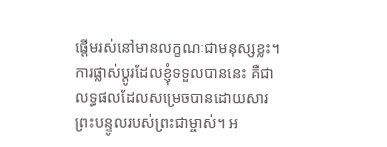ផ្ដើមរស់នៅមានលក្ខណៈជាមនុស្សខ្លះ។ ការផ្លាស់ប្ដូរដែលខ្ញុំទទួលបាននេះ គឺជាលទ្ធផលដែលសម្រេចបានដោយសារព្រះបន្ទូលរបស់ព្រះជាម្ចាស់។ អ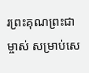រព្រះគុណព្រះជាម្ចាស់ សម្រាប់សេ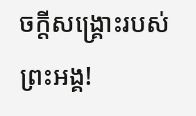ចក្ដីសង្គ្រោះរបស់ព្រះអង្គ!